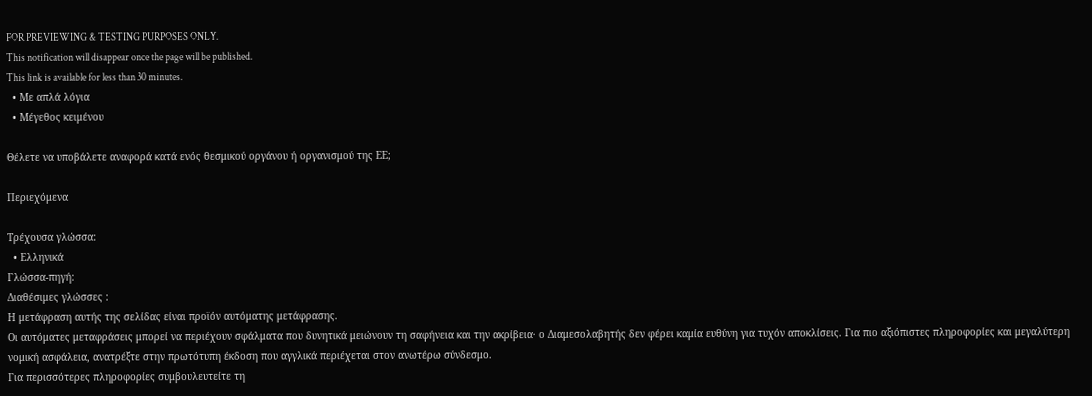FOR PREVIEWING & TESTING PURPOSES ONLY.
This notification will disappear once the page will be published.
This link is available for less than 30 minutes.
  • Με απλά λόγια
  • Μέγεθος κειμένου

Θέλετε να υποβάλετε αναφορά κατά ενός θεσμικού οργάνου ή οργανισμού της ΕΕ;

Περιεχόμενα

Τρέχουσα γλώσσα:
  • Ελληνικά
Γλώσσα-πηγή:
Διαθέσιμες γλώσσες :
Η μετάφραση αυτής της σελίδας είναι προϊόν αυτόματης μετάφρασης.
Οι αυτόματες μεταφράσεις μπορεί να περιέχουν σφάλματα που δυνητικά μειώνουν τη σαφήνεια και την ακρίβεια· ο Διαμεσολαβητής δεν φέρει καμία ευθύνη για τυχόν αποκλίσεις. Για πιο αξιόπιστες πληροφορίες και μεγαλύτερη νομική ασφάλεια, ανατρέξτε στην πρωτότυπη έκδοση που αγγλικά περιέχεται στον ανωτέρω σύνδεσμο.
Για περισσότερες πληροφορίες συμβουλευτείτε τη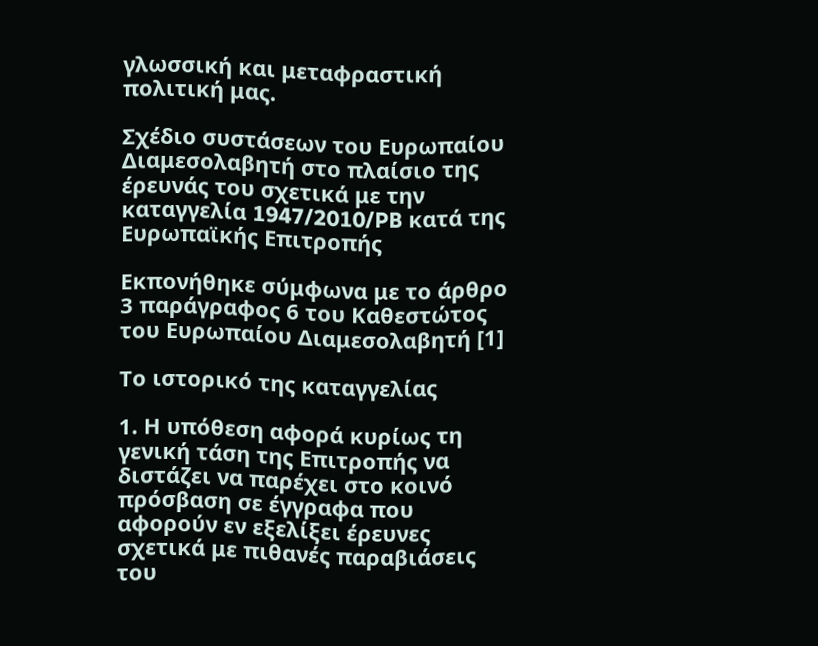γλωσσική και μεταφραστική πολιτική μας.

Σχέδιο συστάσεων του Ευρωπαίου Διαμεσολαβητή στο πλαίσιο της έρευνάς του σχετικά με την καταγγελία 1947/2010/PB κατά της Ευρωπαϊκής Επιτροπής

Εκπονήθηκε σύμφωνα με το άρθρο 3 παράγραφος 6 του Καθεστώτος του Ευρωπαίου Διαμεσολαβητή [1]

Το ιστορικό της καταγγελίας

1. Η υπόθεση αφορά κυρίως τη γενική τάση της Επιτροπής να διστάζει να παρέχει στο κοινό πρόσβαση σε έγγραφα που αφορούν εν εξελίξει έρευνες σχετικά με πιθανές παραβιάσεις του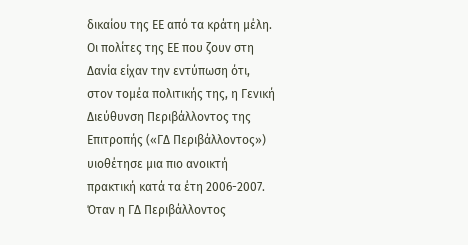δικαίου της ΕΕ από τα κράτη μέλη. Οι πολίτες της ΕΕ που ζουν στη Δανία είχαν την εντύπωση ότι, στον τομέα πολιτικής της, η Γενική Διεύθυνση Περιβάλλοντος της Επιτροπής («ΓΔ Περιβάλλοντος») υιοθέτησε μια πιο ανοικτή πρακτική κατά τα έτη 2006-2007. Όταν η ΓΔ Περιβάλλοντος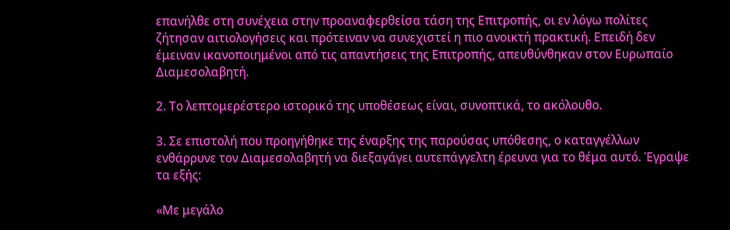επανήλθε στη συνέχεια στην προαναφερθείσα τάση της Επιτροπής, οι εν λόγω πολίτες ζήτησαν αιτιολογήσεις και πρότειναν να συνεχιστεί η πιο ανοικτή πρακτική. Επειδή δεν έμειναν ικανοποιημένοι από τις απαντήσεις της Επιτροπής, απευθύνθηκαν στον Ευρωπαίο Διαμεσολαβητή.

2. Το λεπτομερέστερο ιστορικό της υποθέσεως είναι, συνοπτικά, το ακόλουθο.

3. Σε επιστολή που προηγήθηκε της έναρξης της παρούσας υπόθεσης, ο καταγγέλλων ενθάρρυνε τον Διαμεσολαβητή να διεξαγάγει αυτεπάγγελτη έρευνα για το θέμα αυτό. Έγραψε τα εξής:

«Με μεγάλο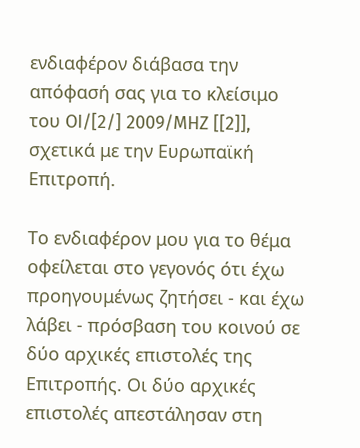ενδιαφέρον διάβασα την απόφασή σας για το κλείσιμο του OI/[2/] 2009/MHZ [[2]], σχετικά με την Ευρωπαϊκή Επιτροπή.

Το ενδιαφέρον μου για το θέμα οφείλεται στο γεγονός ότι έχω προηγουμένως ζητήσει - και έχω λάβει - πρόσβαση του κοινού σε δύο αρχικές επιστολές της Επιτροπής. Οι δύο αρχικές επιστολές απεστάλησαν στη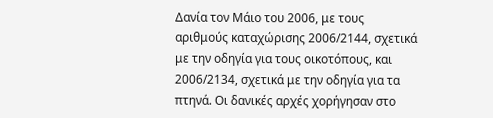Δανία τον Μάιο του 2006, με τους αριθμούς καταχώρισης 2006/2144, σχετικά με την οδηγία για τους οικοτόπους, και 2006/2134, σχετικά με την οδηγία για τα πτηνά. Οι δανικές αρχές χορήγησαν στο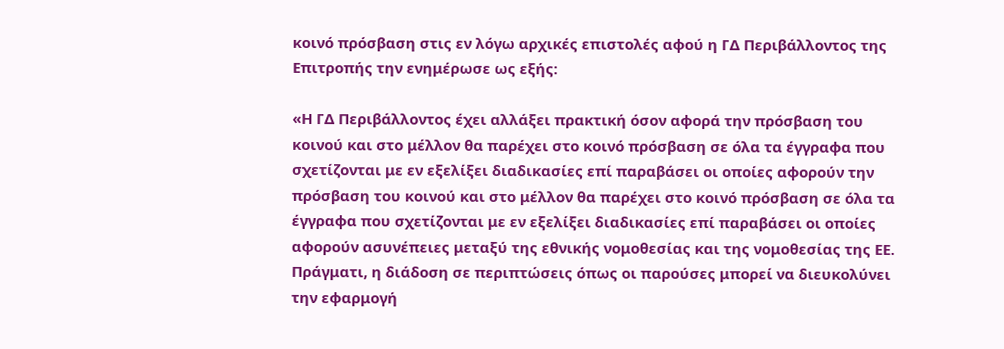κοινό πρόσβαση στις εν λόγω αρχικές επιστολές αφού η ΓΔ Περιβάλλοντος της Επιτροπής την ενημέρωσε ως εξής:

«Η ΓΔ Περιβάλλοντος έχει αλλάξει πρακτική όσον αφορά την πρόσβαση του κοινού και στο μέλλον θα παρέχει στο κοινό πρόσβαση σε όλα τα έγγραφα που σχετίζονται με εν εξελίξει διαδικασίες επί παραβάσει οι οποίες αφορούν την πρόσβαση του κοινού και στο μέλλον θα παρέχει στο κοινό πρόσβαση σε όλα τα έγγραφα που σχετίζονται με εν εξελίξει διαδικασίες επί παραβάσει οι οποίες αφορούν ασυνέπειες μεταξύ της εθνικής νομοθεσίας και της νομοθεσίας της ΕΕ. Πράγματι, η διάδοση σε περιπτώσεις όπως οι παρούσες μπορεί να διευκολύνει την εφαρμογή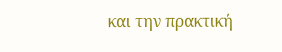και την πρακτική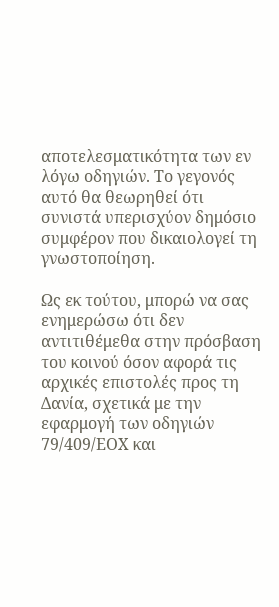αποτελεσματικότητα των εν λόγω οδηγιών. Το γεγονός αυτό θα θεωρηθεί ότι συνιστά υπερισχύον δημόσιο συμφέρον που δικαιολογεί τη γνωστοποίηση.

Ως εκ τούτου, μπορώ να σας ενημερώσω ότι δεν αντιτιθέμεθα στην πρόσβαση του κοινού όσον αφορά τις αρχικές επιστολές προς τη Δανία, σχετικά με την εφαρμογή των οδηγιών 79/409/ΕΟΧ και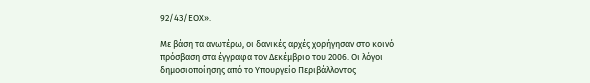92/43/ΕΟΧ».

Με βάση τα ανωτέρω, οι δανικές αρχές χορήγησαν στο κοινό πρόσβαση στα έγγραφα τον Δεκέμβριο του 2006. Οι λόγοι δημοσιοποίησης από το Υπουργείο Περιβάλλοντος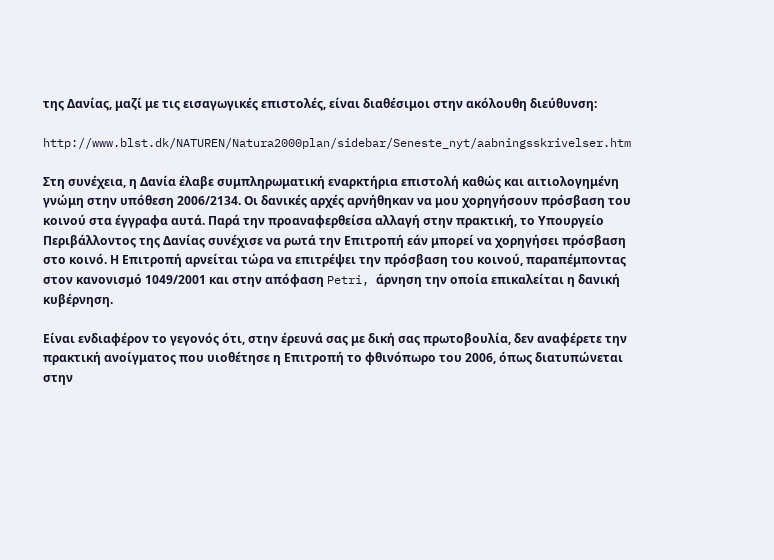της Δανίας, μαζί με τις εισαγωγικές επιστολές, είναι διαθέσιμοι στην ακόλουθη διεύθυνση:

http://www.blst.dk/NATUREN/Natura2000plan/sidebar/Seneste_nyt/aabningsskrivelser.htm

Στη συνέχεια, η Δανία έλαβε συμπληρωματική εναρκτήρια επιστολή καθώς και αιτιολογημένη γνώμη στην υπόθεση 2006/2134. Οι δανικές αρχές αρνήθηκαν να μου χορηγήσουν πρόσβαση του κοινού στα έγγραφα αυτά. Παρά την προαναφερθείσα αλλαγή στην πρακτική, το Υπουργείο Περιβάλλοντος της Δανίας συνέχισε να ρωτά την Επιτροπή εάν μπορεί να χορηγήσει πρόσβαση στο κοινό. Η Επιτροπή αρνείται τώρα να επιτρέψει την πρόσβαση του κοινού, παραπέμποντας στον κανονισμό 1049/2001 και στην απόφαση Petri, άρνηση την οποία επικαλείται η δανική κυβέρνηση.

Είναι ενδιαφέρον το γεγονός ότι, στην έρευνά σας με δική σας πρωτοβουλία, δεν αναφέρετε την πρακτική ανοίγματος που υιοθέτησε η Επιτροπή το φθινόπωρο του 2006, όπως διατυπώνεται στην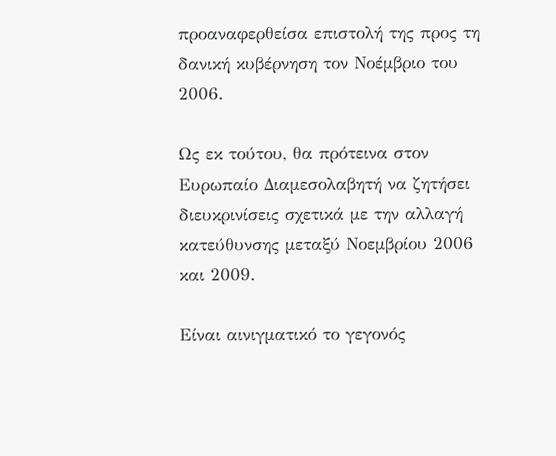προαναφερθείσα επιστολή της προς τη δανική κυβέρνηση τον Νοέμβριο του 2006.

Ως εκ τούτου, θα πρότεινα στον Ευρωπαίο Διαμεσολαβητή να ζητήσει διευκρινίσεις σχετικά με την αλλαγή κατεύθυνσης μεταξύ Νοεμβρίου 2006 και 2009.

Είναι αινιγματικό το γεγονός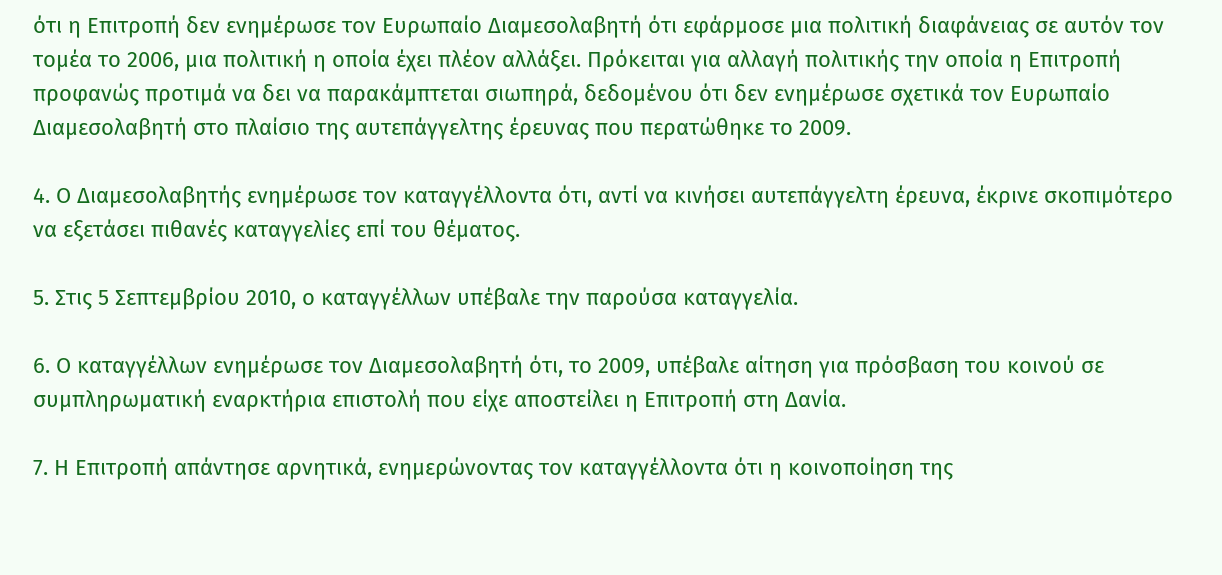ότι η Επιτροπή δεν ενημέρωσε τον Ευρωπαίο Διαμεσολαβητή ότι εφάρμοσε μια πολιτική διαφάνειας σε αυτόν τον τομέα το 2006, μια πολιτική η οποία έχει πλέον αλλάξει. Πρόκειται για αλλαγή πολιτικής την οποία η Επιτροπή προφανώς προτιμά να δει να παρακάμπτεται σιωπηρά, δεδομένου ότι δεν ενημέρωσε σχετικά τον Ευρωπαίο Διαμεσολαβητή στο πλαίσιο της αυτεπάγγελτης έρευνας που περατώθηκε το 2009.

4. Ο Διαμεσολαβητής ενημέρωσε τον καταγγέλλοντα ότι, αντί να κινήσει αυτεπάγγελτη έρευνα, έκρινε σκοπιμότερο να εξετάσει πιθανές καταγγελίες επί του θέματος.

5. Στις 5 Σεπτεμβρίου 2010, ο καταγγέλλων υπέβαλε την παρούσα καταγγελία.

6. Ο καταγγέλλων ενημέρωσε τον Διαμεσολαβητή ότι, το 2009, υπέβαλε αίτηση για πρόσβαση του κοινού σε συμπληρωματική εναρκτήρια επιστολή που είχε αποστείλει η Επιτροπή στη Δανία.

7. Η Επιτροπή απάντησε αρνητικά, ενημερώνοντας τον καταγγέλλοντα ότι η κοινοποίηση της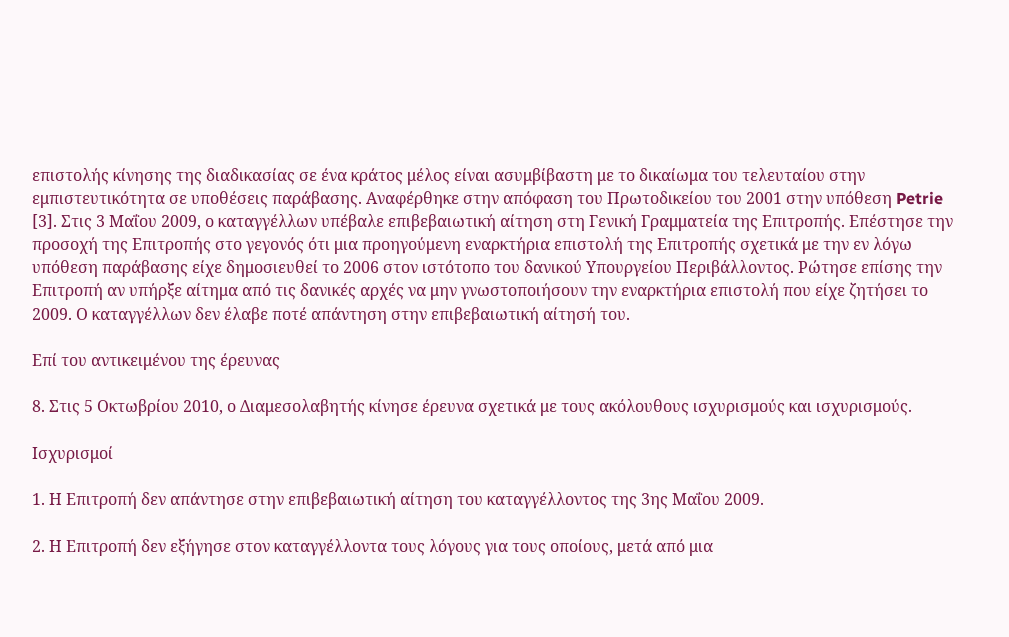επιστολής κίνησης της διαδικασίας σε ένα κράτος μέλος είναι ασυμβίβαστη με το δικαίωμα του τελευταίου στην εμπιστευτικότητα σε υποθέσεις παράβασης. Αναφέρθηκε στην απόφαση του Πρωτοδικείου του 2001 στην υπόθεση Petrie [3]. Στις 3 Μαΐου 2009, ο καταγγέλλων υπέβαλε επιβεβαιωτική αίτηση στη Γενική Γραμματεία της Επιτροπής. Επέστησε την προσοχή της Επιτροπής στο γεγονός ότι μια προηγούμενη εναρκτήρια επιστολή της Επιτροπής σχετικά με την εν λόγω υπόθεση παράβασης είχε δημοσιευθεί το 2006 στον ιστότοπο του δανικού Υπουργείου Περιβάλλοντος. Ρώτησε επίσης την Επιτροπή αν υπήρξε αίτημα από τις δανικές αρχές να μην γνωστοποιήσουν την εναρκτήρια επιστολή που είχε ζητήσει το 2009. Ο καταγγέλλων δεν έλαβε ποτέ απάντηση στην επιβεβαιωτική αίτησή του.

Επί του αντικειμένου της έρευνας

8. Στις 5 Οκτωβρίου 2010, ο Διαμεσολαβητής κίνησε έρευνα σχετικά με τους ακόλουθους ισχυρισμούς και ισχυρισμούς.

Ισχυρισμοί

1. Η Επιτροπή δεν απάντησε στην επιβεβαιωτική αίτηση του καταγγέλλοντος της 3ης Μαΐου 2009.

2. Η Επιτροπή δεν εξήγησε στον καταγγέλλοντα τους λόγους για τους οποίους, μετά από μια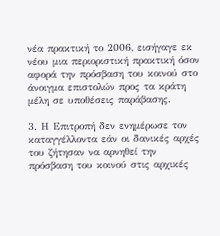νέα πρακτική το 2006, εισήγαγε εκ νέου μια περιοριστική πρακτική όσον αφορά την πρόσβαση του κοινού στο άνοιγμα επιστολών προς τα κράτη μέλη σε υποθέσεις παράβασης.

3. Η Επιτροπή δεν ενημέρωσε τον καταγγέλλοντα εάν οι δανικές αρχές του ζήτησαν να αρνηθεί την πρόσβαση του κοινού στις αρχικές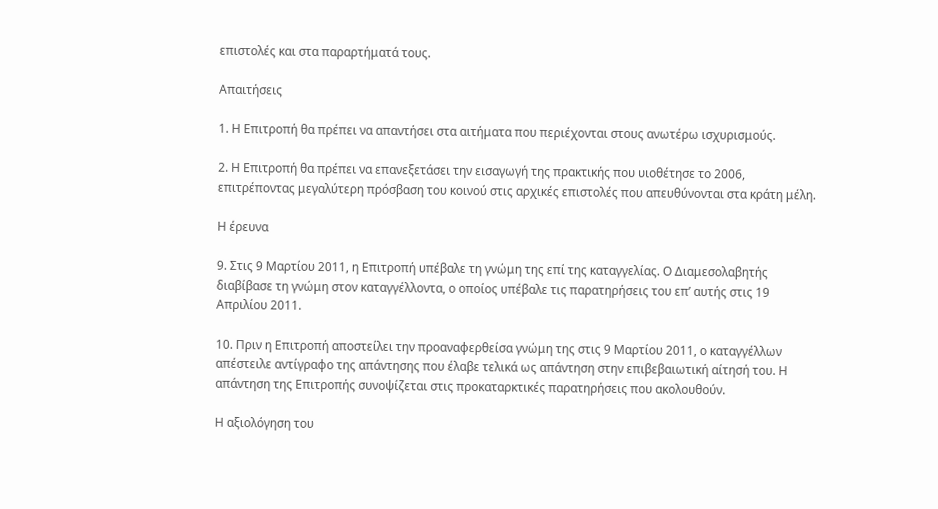επιστολές και στα παραρτήματά τους.

Απαιτήσεις

1. Η Επιτροπή θα πρέπει να απαντήσει στα αιτήματα που περιέχονται στους ανωτέρω ισχυρισμούς.

2. Η Επιτροπή θα πρέπει να επανεξετάσει την εισαγωγή της πρακτικής που υιοθέτησε το 2006, επιτρέποντας μεγαλύτερη πρόσβαση του κοινού στις αρχικές επιστολές που απευθύνονται στα κράτη μέλη.

Η έρευνα

9. Στις 9 Μαρτίου 2011, η Επιτροπή υπέβαλε τη γνώμη της επί της καταγγελίας. Ο Διαμεσολαβητής διαβίβασε τη γνώμη στον καταγγέλλοντα, ο οποίος υπέβαλε τις παρατηρήσεις του επ’ αυτής στις 19 Απριλίου 2011.

10. Πριν η Επιτροπή αποστείλει την προαναφερθείσα γνώμη της στις 9 Μαρτίου 2011, ο καταγγέλλων απέστειλε αντίγραφο της απάντησης που έλαβε τελικά ως απάντηση στην επιβεβαιωτική αίτησή του. Η απάντηση της Επιτροπής συνοψίζεται στις προκαταρκτικές παρατηρήσεις που ακολουθούν.

Η αξιολόγηση του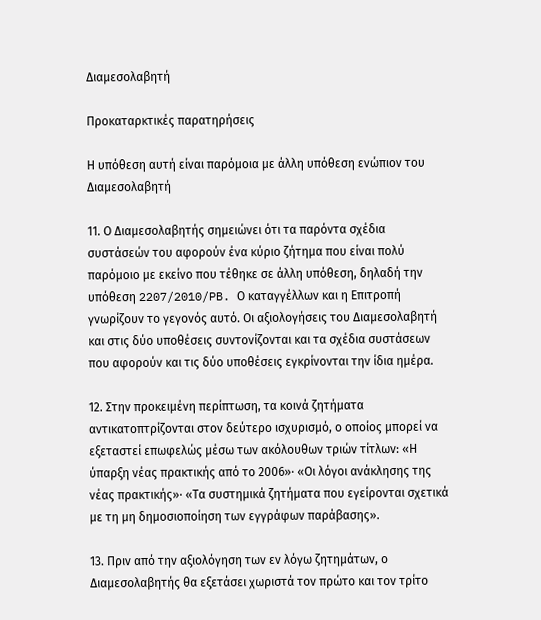Διαμεσολαβητή

Προκαταρκτικές παρατηρήσεις

Η υπόθεση αυτή είναι παρόμοια με άλλη υπόθεση ενώπιον του Διαμεσολαβητή

11. Ο Διαμεσολαβητής σημειώνει ότι τα παρόντα σχέδια συστάσεών του αφορούν ένα κύριο ζήτημα που είναι πολύ παρόμοιο με εκείνο που τέθηκε σε άλλη υπόθεση, δηλαδή την υπόθεση 2207/2010/PB. Ο καταγγέλλων και η Επιτροπή γνωρίζουν το γεγονός αυτό. Οι αξιολογήσεις του Διαμεσολαβητή και στις δύο υποθέσεις συντονίζονται και τα σχέδια συστάσεων που αφορούν και τις δύο υποθέσεις εγκρίνονται την ίδια ημέρα.

12. Στην προκειμένη περίπτωση, τα κοινά ζητήματα αντικατοπτρίζονται στον δεύτερο ισχυρισμό, ο οποίος μπορεί να εξεταστεί επωφελώς μέσω των ακόλουθων τριών τίτλων: «Η ύπαρξη νέας πρακτικής από το 2006»· «Οι λόγοι ανάκλησης της νέας πρακτικής»· «Τα συστημικά ζητήματα που εγείρονται σχετικά με τη μη δημοσιοποίηση των εγγράφων παράβασης».

13. Πριν από την αξιολόγηση των εν λόγω ζητημάτων, ο Διαμεσολαβητής θα εξετάσει χωριστά τον πρώτο και τον τρίτο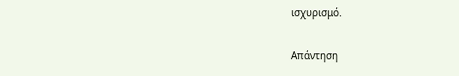ισχυρισμό.

Απάντηση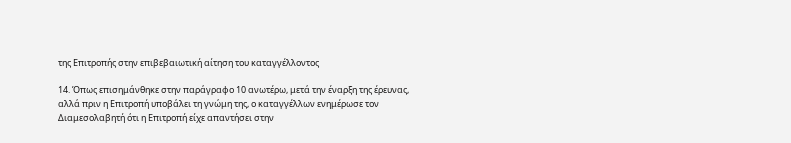της Επιτροπής στην επιβεβαιωτική αίτηση του καταγγέλλοντος

14. Όπως επισημάνθηκε στην παράγραφο 10 ανωτέρω, μετά την έναρξη της έρευνας, αλλά πριν η Επιτροπή υποβάλει τη γνώμη της, ο καταγγέλλων ενημέρωσε τον Διαμεσολαβητή ότι η Επιτροπή είχε απαντήσει στην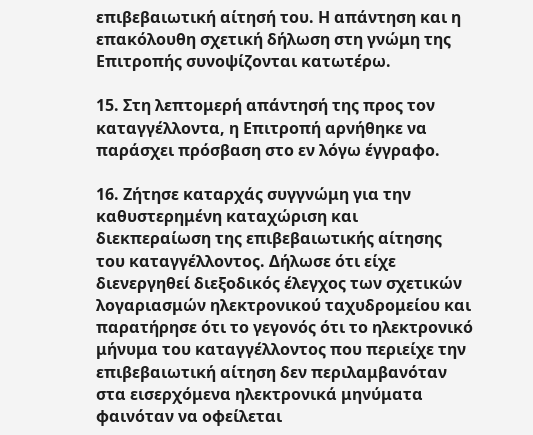επιβεβαιωτική αίτησή του. Η απάντηση και η επακόλουθη σχετική δήλωση στη γνώμη της Επιτροπής συνοψίζονται κατωτέρω.

15. Στη λεπτομερή απάντησή της προς τον καταγγέλλοντα, η Επιτροπή αρνήθηκε να παράσχει πρόσβαση στο εν λόγω έγγραφο.

16. Ζήτησε καταρχάς συγγνώμη για την καθυστερημένη καταχώριση και διεκπεραίωση της επιβεβαιωτικής αίτησης του καταγγέλλοντος. Δήλωσε ότι είχε διενεργηθεί διεξοδικός έλεγχος των σχετικών λογαριασμών ηλεκτρονικού ταχυδρομείου και παρατήρησε ότι το γεγονός ότι το ηλεκτρονικό μήνυμα του καταγγέλλοντος που περιείχε την επιβεβαιωτική αίτηση δεν περιλαμβανόταν στα εισερχόμενα ηλεκτρονικά μηνύματα φαινόταν να οφείλεται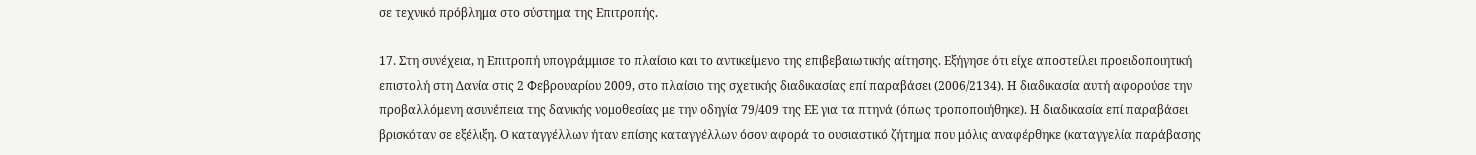σε τεχνικό πρόβλημα στο σύστημα της Επιτροπής.

17. Στη συνέχεια, η Επιτροπή υπογράμμισε το πλαίσιο και το αντικείμενο της επιβεβαιωτικής αίτησης. Εξήγησε ότι είχε αποστείλει προειδοποιητική επιστολή στη Δανία στις 2 Φεβρουαρίου 2009, στο πλαίσιο της σχετικής διαδικασίας επί παραβάσει (2006/2134). Η διαδικασία αυτή αφορούσε την προβαλλόμενη ασυνέπεια της δανικής νομοθεσίας με την οδηγία 79/409 της ΕΕ για τα πτηνά (όπως τροποποιήθηκε). Η διαδικασία επί παραβάσει βρισκόταν σε εξέλιξη. Ο καταγγέλλων ήταν επίσης καταγγέλλων όσον αφορά το ουσιαστικό ζήτημα που μόλις αναφέρθηκε (καταγγελία παράβασης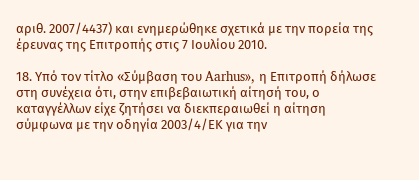αριθ. 2007/4437) και ενημερώθηκε σχετικά με την πορεία της έρευνας της Επιτροπής στις 7 Ιουλίου 2010.

18. Υπό τον τίτλο «Σύμβαση του Aarhus», η Επιτροπή δήλωσε στη συνέχεια ότι, στην επιβεβαιωτική αίτησή του, ο καταγγέλλων είχε ζητήσει να διεκπεραιωθεί η αίτηση σύμφωνα με την οδηγία 2003/4/ΕΚ για την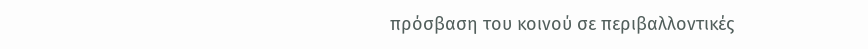πρόσβαση του κοινού σε περιβαλλοντικές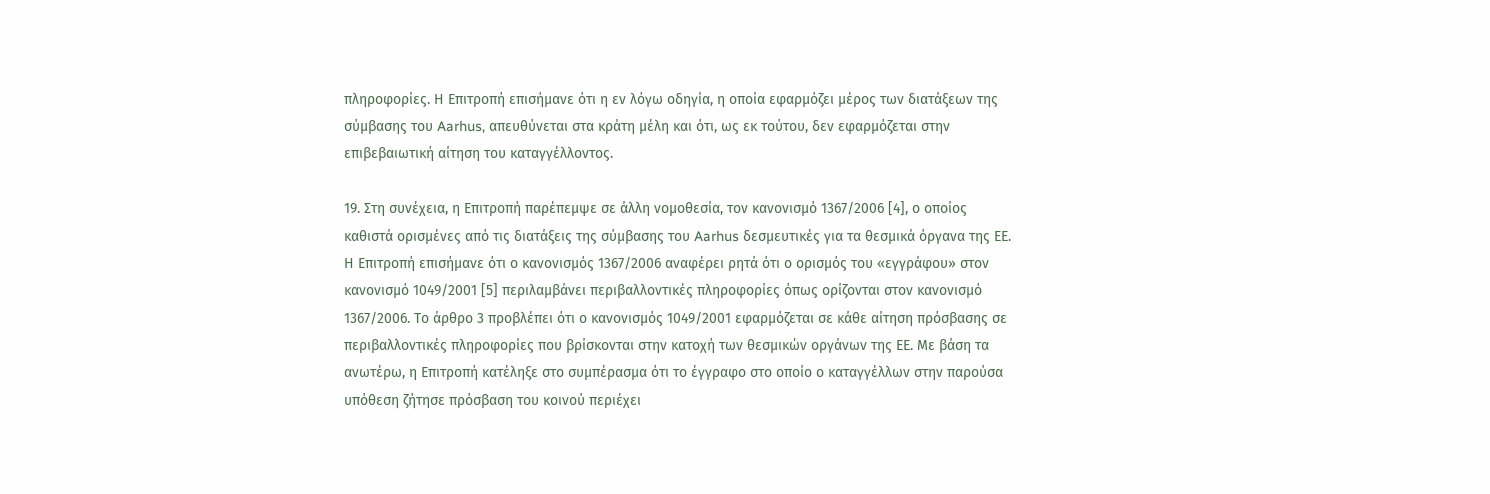πληροφορίες. Η Επιτροπή επισήμανε ότι η εν λόγω οδηγία, η οποία εφαρμόζει μέρος των διατάξεων της σύμβασης του Aarhus, απευθύνεται στα κράτη μέλη και ότι, ως εκ τούτου, δεν εφαρμόζεται στην επιβεβαιωτική αίτηση του καταγγέλλοντος.

19. Στη συνέχεια, η Επιτροπή παρέπεμψε σε άλλη νομοθεσία, τον κανονισμό 1367/2006 [4], ο οποίος καθιστά ορισμένες από τις διατάξεις της σύμβασης του Aarhus δεσμευτικές για τα θεσμικά όργανα της ΕΕ. Η Επιτροπή επισήμανε ότι ο κανονισμός 1367/2006 αναφέρει ρητά ότι ο ορισμός του «εγγράφου» στον κανονισμό 1049/2001 [5] περιλαμβάνει περιβαλλοντικές πληροφορίες όπως ορίζονται στον κανονισμό 1367/2006. Το άρθρο 3 προβλέπει ότι ο κανονισμός 1049/2001 εφαρμόζεται σε κάθε αίτηση πρόσβασης σε περιβαλλοντικές πληροφορίες που βρίσκονται στην κατοχή των θεσμικών οργάνων της ΕΕ. Με βάση τα ανωτέρω, η Επιτροπή κατέληξε στο συμπέρασμα ότι το έγγραφο στο οποίο ο καταγγέλλων στην παρούσα υπόθεση ζήτησε πρόσβαση του κοινού περιέχει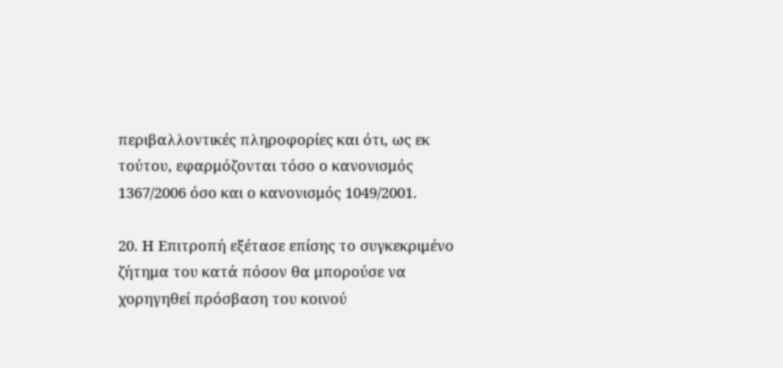περιβαλλοντικές πληροφορίες και ότι, ως εκ τούτου, εφαρμόζονται τόσο ο κανονισμός 1367/2006 όσο και ο κανονισμός 1049/2001.

20. Η Επιτροπή εξέτασε επίσης το συγκεκριμένο ζήτημα του κατά πόσον θα μπορούσε να χορηγηθεί πρόσβαση του κοινού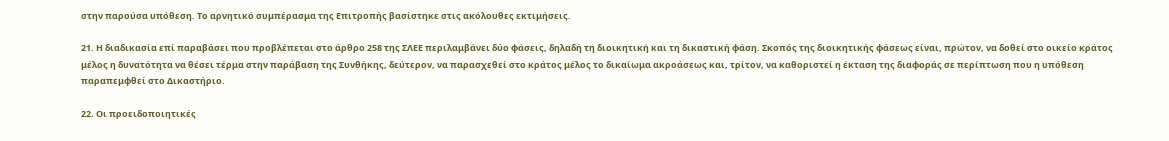στην παρούσα υπόθεση. Το αρνητικό συμπέρασμα της Επιτροπής βασίστηκε στις ακόλουθες εκτιμήσεις.

21. Η διαδικασία επί παραβάσει που προβλέπεται στο άρθρο 258 της ΣΛΕΕ περιλαμβάνει δύο φάσεις, δηλαδή τη διοικητική και τη δικαστική φάση. Σκοπός της διοικητικής φάσεως είναι, πρώτον, να δοθεί στο οικείο κράτος μέλος η δυνατότητα να θέσει τέρμα στην παράβαση της Συνθήκης, δεύτερον, να παρασχεθεί στο κράτος μέλος το δικαίωμα ακροάσεως και, τρίτον, να καθοριστεί η έκταση της διαφοράς σε περίπτωση που η υπόθεση παραπεμφθεί στο Δικαστήριο.

22. Οι προειδοποιητικές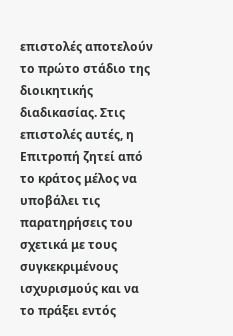επιστολές αποτελούν το πρώτο στάδιο της διοικητικής διαδικασίας. Στις επιστολές αυτές, η Επιτροπή ζητεί από το κράτος μέλος να υποβάλει τις παρατηρήσεις του σχετικά με τους συγκεκριμένους ισχυρισμούς και να το πράξει εντός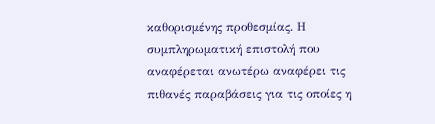καθορισμένης προθεσμίας. Η συμπληρωματική επιστολή που αναφέρεται ανωτέρω αναφέρει τις πιθανές παραβάσεις για τις οποίες η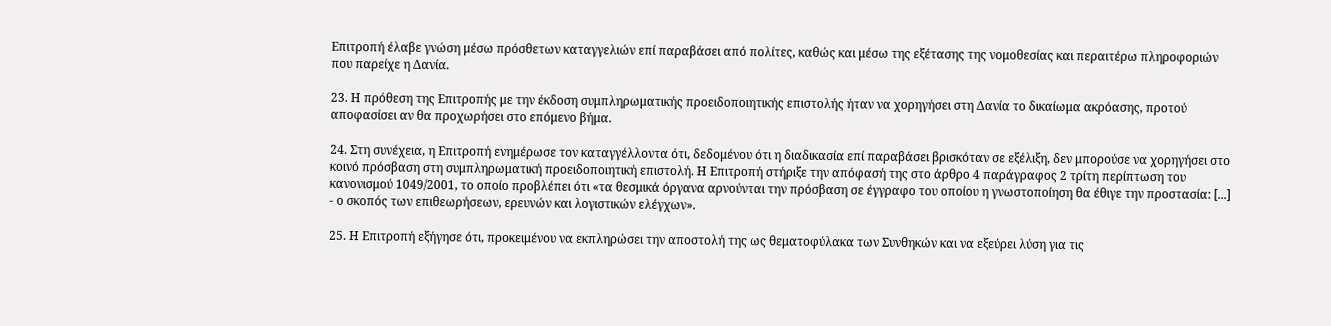Επιτροπή έλαβε γνώση μέσω πρόσθετων καταγγελιών επί παραβάσει από πολίτες, καθώς και μέσω της εξέτασης της νομοθεσίας και περαιτέρω πληροφοριών που παρείχε η Δανία.

23. Η πρόθεση της Επιτροπής με την έκδοση συμπληρωματικής προειδοποιητικής επιστολής ήταν να χορηγήσει στη Δανία το δικαίωμα ακρόασης, προτού αποφασίσει αν θα προχωρήσει στο επόμενο βήμα.

24. Στη συνέχεια, η Επιτροπή ενημέρωσε τον καταγγέλλοντα ότι, δεδομένου ότι η διαδικασία επί παραβάσει βρισκόταν σε εξέλιξη, δεν μπορούσε να χορηγήσει στο κοινό πρόσβαση στη συμπληρωματική προειδοποιητική επιστολή. Η Επιτροπή στήριξε την απόφασή της στο άρθρο 4 παράγραφος 2 τρίτη περίπτωση του κανονισμού 1049/2001, το οποίο προβλέπει ότι «τα θεσμικά όργανα αρνούνται την πρόσβαση σε έγγραφο του οποίου η γνωστοποίηση θα έθιγε την προστασία: [...] - ο σκοπός των επιθεωρήσεων, ερευνών και λογιστικών ελέγχων».

25. Η Επιτροπή εξήγησε ότι, προκειμένου να εκπληρώσει την αποστολή της ως θεματοφύλακα των Συνθηκών και να εξεύρει λύση για τις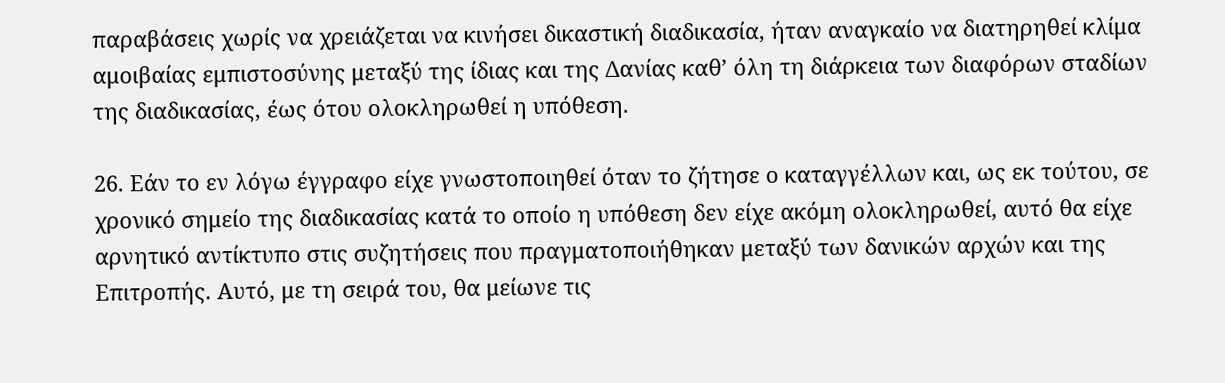παραβάσεις χωρίς να χρειάζεται να κινήσει δικαστική διαδικασία, ήταν αναγκαίο να διατηρηθεί κλίμα αμοιβαίας εμπιστοσύνης μεταξύ της ίδιας και της Δανίας καθ’ όλη τη διάρκεια των διαφόρων σταδίων της διαδικασίας, έως ότου ολοκληρωθεί η υπόθεση.

26. Εάν το εν λόγω έγγραφο είχε γνωστοποιηθεί όταν το ζήτησε ο καταγγέλλων και, ως εκ τούτου, σε χρονικό σημείο της διαδικασίας κατά το οποίο η υπόθεση δεν είχε ακόμη ολοκληρωθεί, αυτό θα είχε αρνητικό αντίκτυπο στις συζητήσεις που πραγματοποιήθηκαν μεταξύ των δανικών αρχών και της Επιτροπής. Αυτό, με τη σειρά του, θα μείωνε τις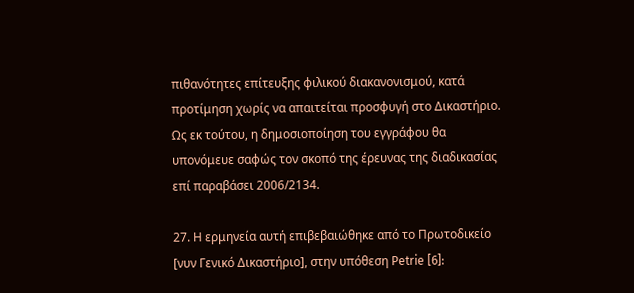πιθανότητες επίτευξης φιλικού διακανονισμού, κατά προτίμηση χωρίς να απαιτείται προσφυγή στο Δικαστήριο. Ως εκ τούτου, η δημοσιοποίηση του εγγράφου θα υπονόμευε σαφώς τον σκοπό της έρευνας της διαδικασίας επί παραβάσει 2006/2134.

27. Η ερμηνεία αυτή επιβεβαιώθηκε από το Πρωτοδικείο [νυν Γενικό Δικαστήριο], στην υπόθεση Petrie [6]: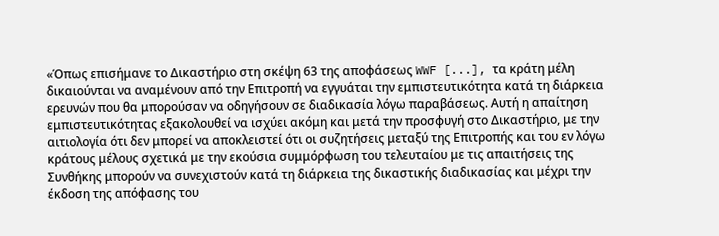«Όπως επισήμανε το Δικαστήριο στη σκέψη 63 της αποφάσεως WWF [...], τα κράτη μέλη δικαιούνται να αναμένουν από την Επιτροπή να εγγυάται την εμπιστευτικότητα κατά τη διάρκεια ερευνών που θα μπορούσαν να οδηγήσουν σε διαδικασία λόγω παραβάσεως. Αυτή η απαίτηση εμπιστευτικότητας εξακολουθεί να ισχύει ακόμη και μετά την προσφυγή στο Δικαστήριο, με την αιτιολογία ότι δεν μπορεί να αποκλειστεί ότι οι συζητήσεις μεταξύ της Επιτροπής και του εν λόγω κράτους μέλους σχετικά με την εκούσια συμμόρφωση του τελευταίου με τις απαιτήσεις της Συνθήκης μπορούν να συνεχιστούν κατά τη διάρκεια της δικαστικής διαδικασίας και μέχρι την έκδοση της απόφασης του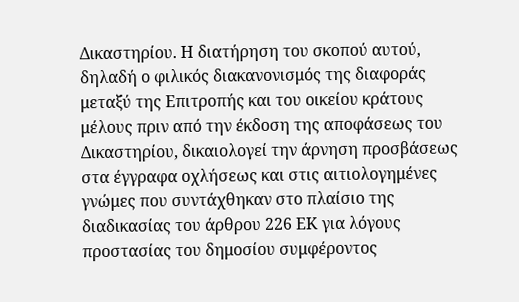Δικαστηρίου. Η διατήρηση του σκοπού αυτού, δηλαδή ο φιλικός διακανονισμός της διαφοράς μεταξύ της Επιτροπής και του οικείου κράτους μέλους πριν από την έκδοση της αποφάσεως του Δικαστηρίου, δικαιολογεί την άρνηση προσβάσεως στα έγγραφα οχλήσεως και στις αιτιολογημένες γνώμες που συντάχθηκαν στο πλαίσιο της διαδικασίας του άρθρου 226 ΕΚ για λόγους προστασίας του δημοσίου συμφέροντος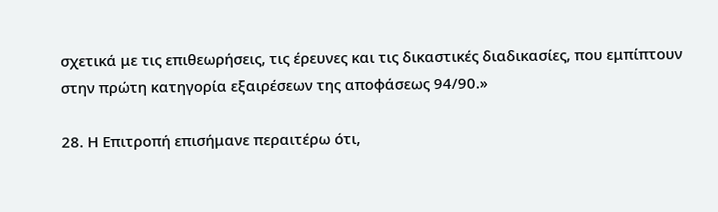σχετικά με τις επιθεωρήσεις, τις έρευνες και τις δικαστικές διαδικασίες, που εμπίπτουν στην πρώτη κατηγορία εξαιρέσεων της αποφάσεως 94/90.»

28. Η Επιτροπή επισήμανε περαιτέρω ότι,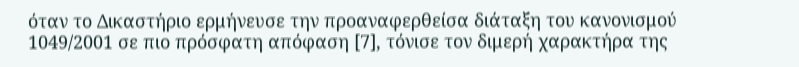όταν το Δικαστήριο ερμήνευσε την προαναφερθείσα διάταξη του κανονισμού 1049/2001 σε πιο πρόσφατη απόφαση [7], τόνισε τον διμερή χαρακτήρα της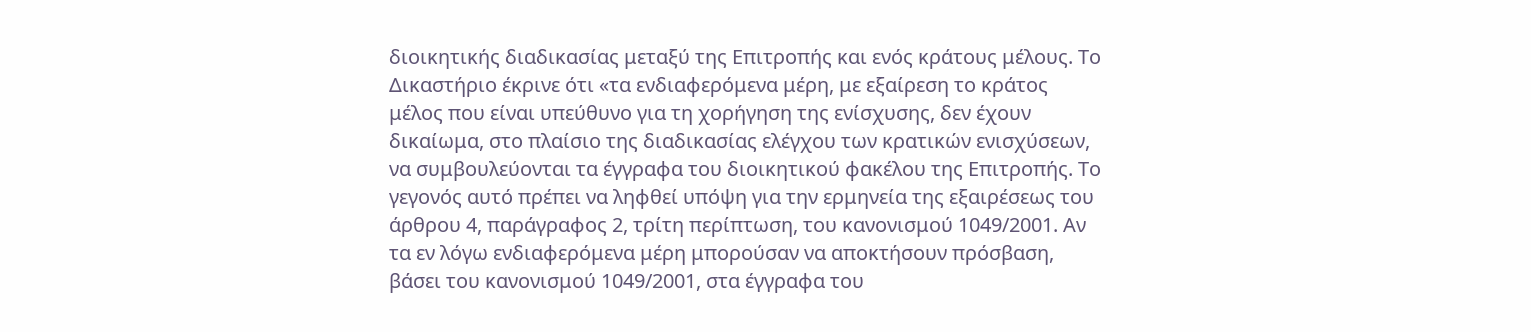διοικητικής διαδικασίας μεταξύ της Επιτροπής και ενός κράτους μέλους. Το Δικαστήριο έκρινε ότι «τα ενδιαφερόμενα μέρη, με εξαίρεση το κράτος μέλος που είναι υπεύθυνο για τη χορήγηση της ενίσχυσης, δεν έχουν δικαίωμα, στο πλαίσιο της διαδικασίας ελέγχου των κρατικών ενισχύσεων, να συμβουλεύονται τα έγγραφα του διοικητικού φακέλου της Επιτροπής. Το γεγονός αυτό πρέπει να ληφθεί υπόψη για την ερμηνεία της εξαιρέσεως του άρθρου 4, παράγραφος 2, τρίτη περίπτωση, του κανονισμού 1049/2001. Αν τα εν λόγω ενδιαφερόμενα μέρη μπορούσαν να αποκτήσουν πρόσβαση, βάσει του κανονισμού 1049/2001, στα έγγραφα του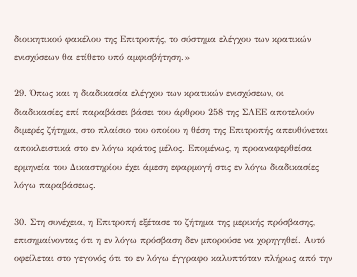διοικητικού φακέλου της Επιτροπής, το σύστημα ελέγχου των κρατικών ενισχύσεων θα ετίθετο υπό αμφισβήτηση.»

29. Όπως και η διαδικασία ελέγχου των κρατικών ενισχύσεων, οι διαδικασίες επί παραβάσει βάσει του άρθρου 258 της ΣΛΕΕ αποτελούν διμερές ζήτημα, στο πλαίσιο του οποίου η θέση της Επιτροπής απευθύνεται αποκλειστικά στο εν λόγω κράτος μέλος. Επομένως, η προαναφερθείσα ερμηνεία του Δικαστηρίου έχει άμεση εφαρμογή στις εν λόγω διαδικασίες λόγω παραβάσεως.

30. Στη συνέχεια, η Επιτροπή εξέτασε το ζήτημα της μερικής πρόσβασης, επισημαίνοντας ότι η εν λόγω πρόσβαση δεν μπορούσε να χορηγηθεί. Αυτό οφείλεται στο γεγονός ότι το εν λόγω έγγραφο καλυπτόταν πλήρως από την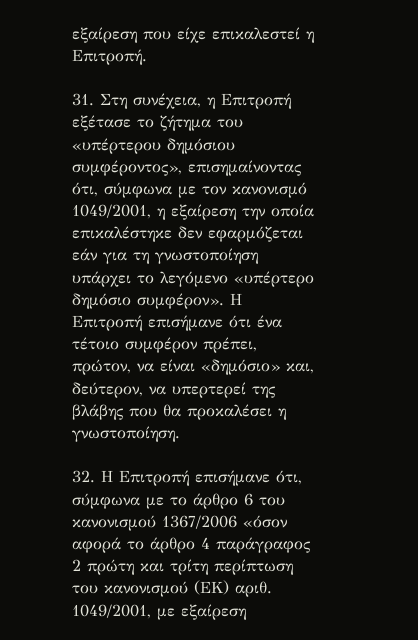εξαίρεση που είχε επικαλεστεί η Επιτροπή.

31. Στη συνέχεια, η Επιτροπή εξέτασε το ζήτημα του «υπέρτερου δημόσιου συμφέροντος», επισημαίνοντας ότι, σύμφωνα με τον κανονισμό 1049/2001, η εξαίρεση την οποία επικαλέστηκε δεν εφαρμόζεται εάν για τη γνωστοποίηση υπάρχει το λεγόμενο «υπέρτερο δημόσιο συμφέρον». Η Επιτροπή επισήμανε ότι ένα τέτοιο συμφέρον πρέπει, πρώτον, να είναι «δημόσιο» και, δεύτερον, να υπερτερεί της βλάβης που θα προκαλέσει η γνωστοποίηση.

32. Η Επιτροπή επισήμανε ότι, σύμφωνα με το άρθρο 6 του κανονισμού 1367/2006 «όσον αφορά το άρθρο 4 παράγραφος 2 πρώτη και τρίτη περίπτωση του κανονισμού (ΕΚ) αριθ. 1049/2001, με εξαίρεση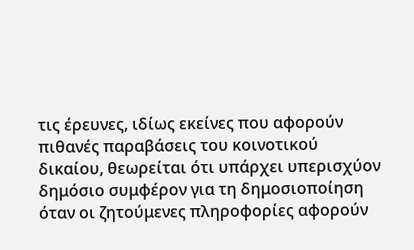τις έρευνες, ιδίως εκείνες που αφορούν πιθανές παραβάσεις του κοινοτικού δικαίου, θεωρείται ότι υπάρχει υπερισχύον δημόσιο συμφέρον για τη δημοσιοποίηση όταν οι ζητούμενες πληροφορίες αφορούν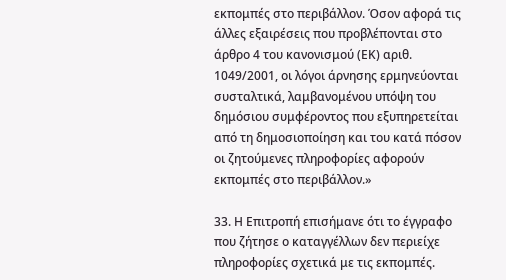εκπομπές στο περιβάλλον. Όσον αφορά τις άλλες εξαιρέσεις που προβλέπονται στο άρθρο 4 του κανονισμού (ΕΚ) αριθ. 1049/2001, οι λόγοι άρνησης ερμηνεύονται συσταλτικά, λαμβανομένου υπόψη του δημόσιου συμφέροντος που εξυπηρετείται από τη δημοσιοποίηση και του κατά πόσον οι ζητούμενες πληροφορίες αφορούν εκπομπές στο περιβάλλον.»

33. Η Επιτροπή επισήμανε ότι το έγγραφο που ζήτησε ο καταγγέλλων δεν περιείχε πληροφορίες σχετικά με τις εκπομπές.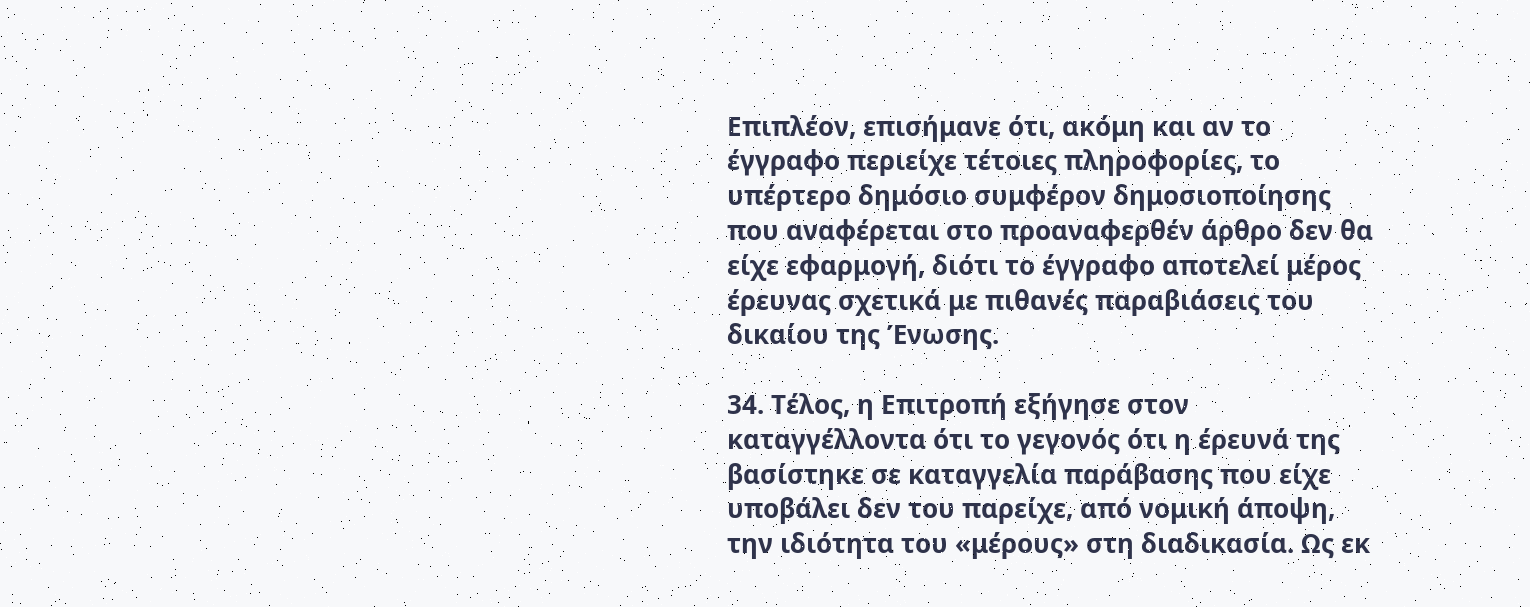Επιπλέον, επισήμανε ότι, ακόμη και αν το έγγραφο περιείχε τέτοιες πληροφορίες, το υπέρτερο δημόσιο συμφέρον δημοσιοποίησης που αναφέρεται στο προαναφερθέν άρθρο δεν θα είχε εφαρμογή, διότι το έγγραφο αποτελεί μέρος έρευνας σχετικά με πιθανές παραβιάσεις του δικαίου της Ένωσης.

34. Τέλος, η Επιτροπή εξήγησε στον καταγγέλλοντα ότι το γεγονός ότι η έρευνά της βασίστηκε σε καταγγελία παράβασης που είχε υποβάλει δεν του παρείχε, από νομική άποψη, την ιδιότητα του «μέρους» στη διαδικασία. Ως εκ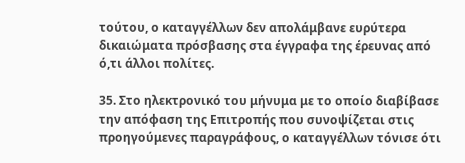τούτου, ο καταγγέλλων δεν απολάμβανε ευρύτερα δικαιώματα πρόσβασης στα έγγραφα της έρευνας από ό,τι άλλοι πολίτες.

35. Στο ηλεκτρονικό του μήνυμα με το οποίο διαβίβασε την απόφαση της Επιτροπής που συνοψίζεται στις προηγούμενες παραγράφους, ο καταγγέλλων τόνισε ότι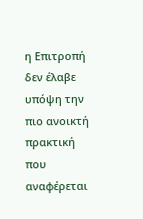η Επιτροπή δεν έλαβε υπόψη την πιο ανοικτή πρακτική που αναφέρεται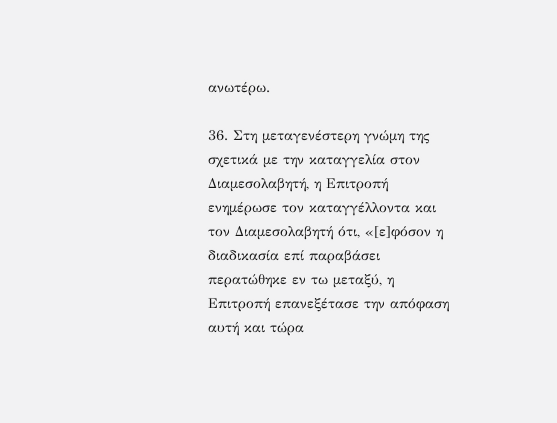ανωτέρω.

36. Στη μεταγενέστερη γνώμη της σχετικά με την καταγγελία στον Διαμεσολαβητή, η Επιτροπή ενημέρωσε τον καταγγέλλοντα και τον Διαμεσολαβητή ότι, «[ε]φόσον η διαδικασία επί παραβάσει περατώθηκε εν τω μεταξύ, η Επιτροπή επανεξέτασε την απόφαση αυτή και τώρα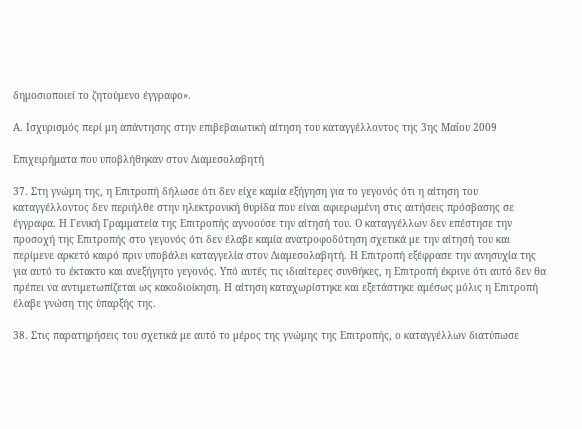δημοσιοποιεί το ζητούμενο έγγραφο».

Α. Ισχυρισμός περί μη απάντησης στην επιβεβαιωτική αίτηση του καταγγέλλοντος της 3ης Μαΐου 2009

Επιχειρήματα που υποβλήθηκαν στον Διαμεσολαβητή

37. Στη γνώμη της, η Επιτροπή δήλωσε ότι δεν είχε καμία εξήγηση για το γεγονός ότι η αίτηση του καταγγέλλοντος δεν περιήλθε στην ηλεκτρονική θυρίδα που είναι αφιερωμένη στις αιτήσεις πρόσβασης σε έγγραφα. Η Γενική Γραμματεία της Επιτροπής αγνοούσε την αίτησή του. Ο καταγγέλλων δεν επέστησε την προσοχή της Επιτροπής στο γεγονός ότι δεν έλαβε καμία ανατροφοδότηση σχετικά με την αίτησή του και περίμενε αρκετό καιρό πριν υποβάλει καταγγελία στον Διαμεσολαβητή. Η Επιτροπή εξέφρασε την ανησυχία της για αυτό το έκτακτο και ανεξήγητο γεγονός. Υπό αυτές τις ιδιαίτερες συνθήκες, η Επιτροπή έκρινε ότι αυτό δεν θα πρέπει να αντιμετωπίζεται ως κακοδιοίκηση. Η αίτηση καταχωρίστηκε και εξετάστηκε αμέσως μόλις η Επιτροπή έλαβε γνώση της ύπαρξής της.

38. Στις παρατηρήσεις του σχετικά με αυτό το μέρος της γνώμης της Επιτροπής, ο καταγγέλλων διατύπωσε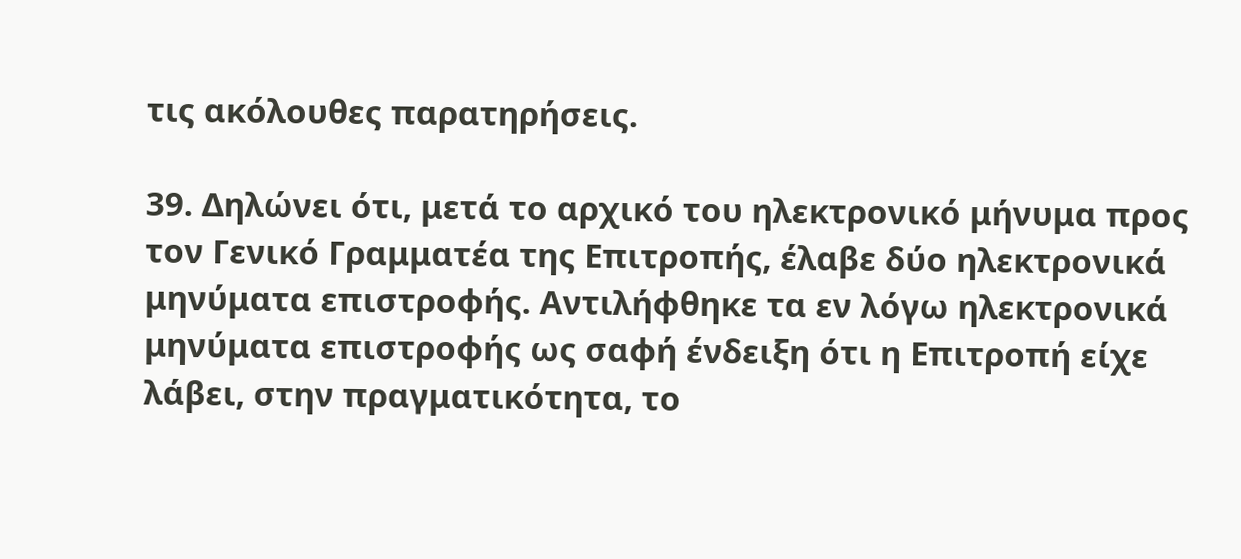τις ακόλουθες παρατηρήσεις.

39. Δηλώνει ότι, μετά το αρχικό του ηλεκτρονικό μήνυμα προς τον Γενικό Γραμματέα της Επιτροπής, έλαβε δύο ηλεκτρονικά μηνύματα επιστροφής. Αντιλήφθηκε τα εν λόγω ηλεκτρονικά μηνύματα επιστροφής ως σαφή ένδειξη ότι η Επιτροπή είχε λάβει, στην πραγματικότητα, το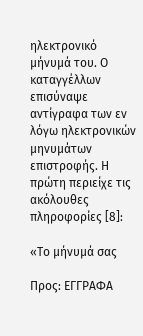ηλεκτρονικό μήνυμά του. Ο καταγγέλλων επισύναψε αντίγραφα των εν λόγω ηλεκτρονικών μηνυμάτων επιστροφής. Η πρώτη περιείχε τις ακόλουθες πληροφορίες [8]:

«Το μήνυμά σας

Προς: ΕΓΓΡΑΦΑ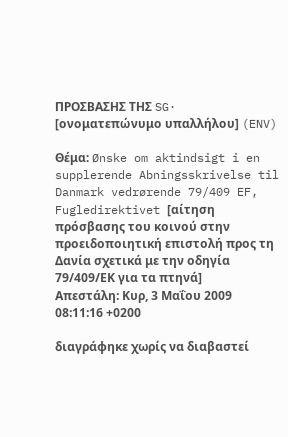ΠΡΟΣΒΑΣΗΣ ΤΗΣ SG· [ονοματεπώνυμο υπαλλήλου] (ENV)

Θέμα: Ønske om aktindsigt i en supplerende Abningsskrivelse til
Danmark vedrørende 79/409 EF, Fugledirektivet [αίτηση πρόσβασης του κοινού στην προειδοποιητική επιστολή προς τη Δανία σχετικά με την οδηγία 79/409/ΕΚ για τα πτηνά]
Απεστάλη: Κυρ, 3 Μαΐου 2009 08:11:16 +0200

διαγράφηκε χωρίς να διαβαστεί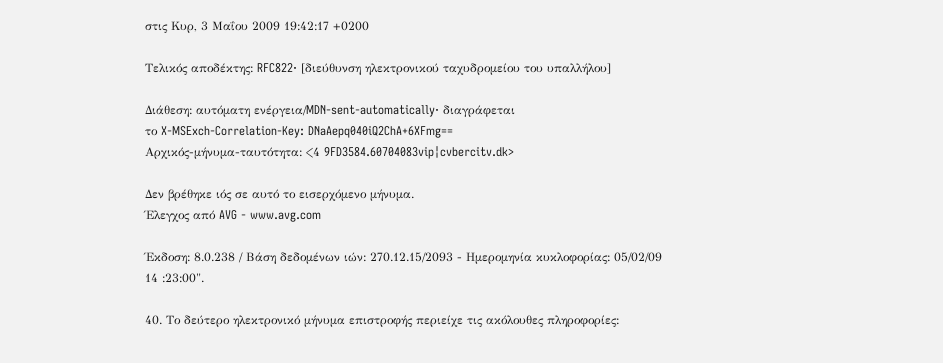στις Κυρ, 3 Μαΐου 2009 19:42:17 +0200

Τελικός αποδέκτης: RFC822· [διεύθυνση ηλεκτρονικού ταχυδρομείου του υπαλλήλου]

Διάθεση: αυτόματη ενέργεια/MDN-sent-automatically· διαγράφεται
το X-MSExch-Correlation-Key: DNaAepq040iQ2ChA+6XFmg==
Αρχικός-μήνυμα-ταυτότητα: <4 9FD3584.60704083vip¦cvbercitv.dk>

Δεν βρέθηκε ιός σε αυτό το εισερχόμενο μήνυμα.
Έλεγχος από AVG - www.avg.com

Έκδοση: 8.0.238 / Βάση δεδομένων ιών: 270.12.15/2093 - Ημερομηνία κυκλοφορίας: 05/02/09
14 :23:00".

40. Το δεύτερο ηλεκτρονικό μήνυμα επιστροφής περιείχε τις ακόλουθες πληροφορίες: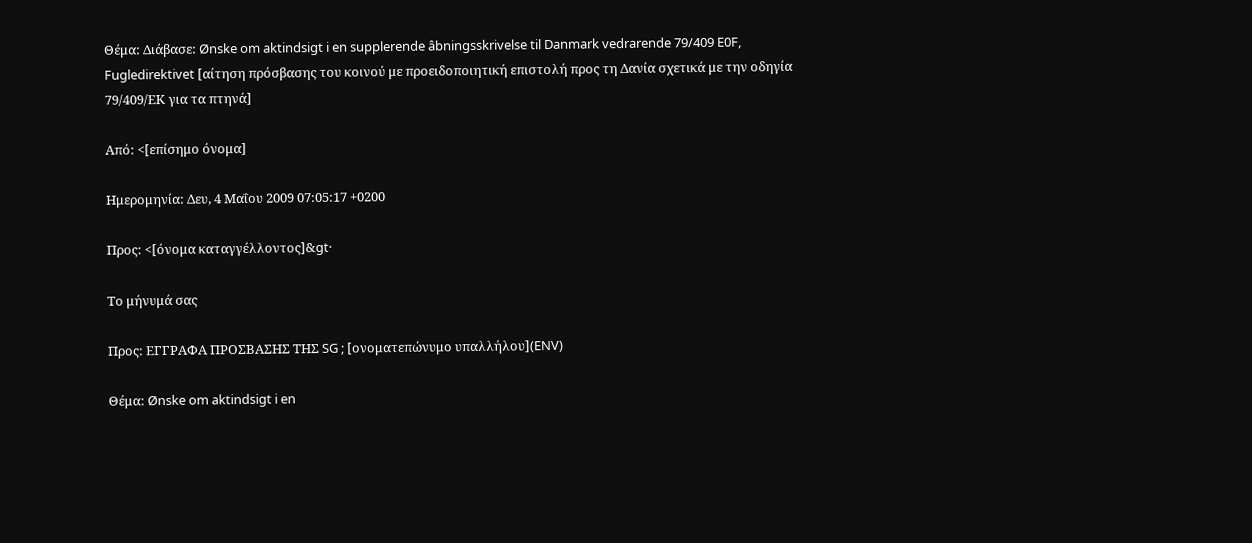Θέμα: Διάβασε: Ønske om aktindsigt i en supplerende âbningsskrivelse til Danmark vedrarende 79/409 E0F, Fugledirektivet [αίτηση πρόσβασης του κοινού με προειδοποιητική επιστολή προς τη Δανία σχετικά με την οδηγία 79/409/ΕΚ για τα πτηνά]

Από: <[επίσημο όνομα]

Ημερομηνία: Δευ, 4 Μαΐου 2009 07:05:17 +0200

Προς: <[όνομα καταγγέλλοντος]&gt·

Το μήνυμά σας

Προς: ΕΓΓΡΑΦΑ ΠΡΟΣΒΑΣΗΣ ΤΗΣ SG ; [ονοματεπώνυμο υπαλλήλου](ENV)

Θέμα: Ønske om aktindsigt i en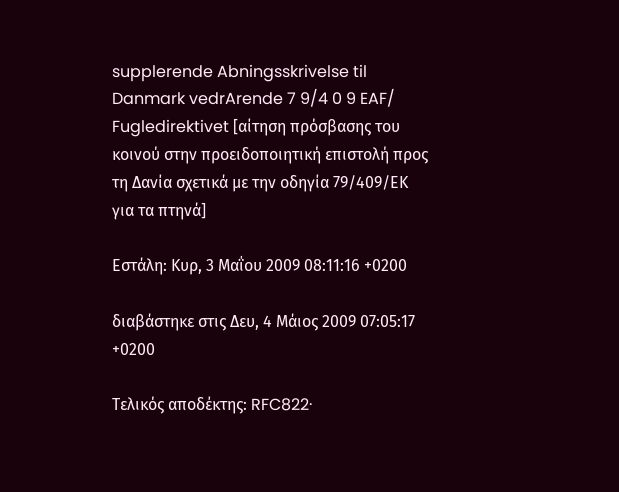supplerende Abningsskrivelse til
Danmark vedrArende 7 9/4 0 9 EAF/ Fugledirektivet [αίτηση πρόσβασης του κοινού στην προειδοποιητική επιστολή προς τη Δανία σχετικά με την οδηγία 79/409/ΕΚ για τα πτηνά]

Εστάλη: Κυρ, 3 Μαΐου 2009 08:11:16 +0200

διαβάστηκε στις Δευ, 4 Μάιος 2009 07:05:17 +0200

Τελικός αποδέκτης: RFC822·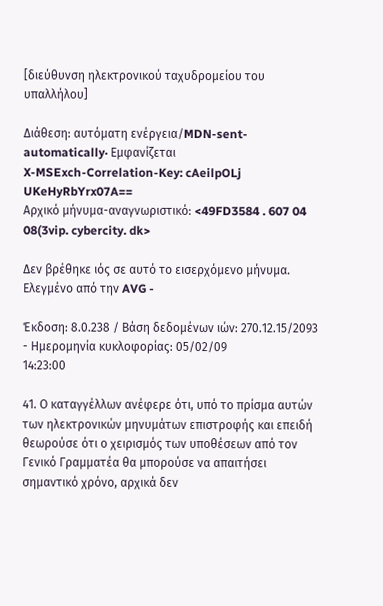[διεύθυνση ηλεκτρονικού ταχυδρομείου του υπαλλήλου]

Διάθεση: αυτόματη ενέργεια/MDN-sent-automatically· Εμφανίζεται
X-MSExch-Correlation-Key: cAeilpOLj UKeHyRbYrx07A==
Αρχικό μήνυμα-αναγνωριστικό: <49FD3584 . 607 04 08(3vip. cybercity. dk>

Δεν βρέθηκε ιός σε αυτό το εισερχόμενο μήνυμα.
Ελεγμένο από την AVG -

Έκδοση: 8.0.238 / Βάση δεδομένων ιών: 270.12.15/2093 - Ημερομηνία κυκλοφορίας: 05/02/09
14:23:00

41. Ο καταγγέλλων ανέφερε ότι, υπό το πρίσμα αυτών των ηλεκτρονικών μηνυμάτων επιστροφής και επειδή θεωρούσε ότι ο χειρισμός των υποθέσεων από τον Γενικό Γραμματέα θα μπορούσε να απαιτήσει σημαντικό χρόνο, αρχικά δεν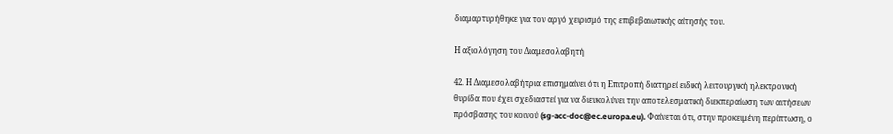διαμαρτυρήθηκε για τον αργό χειρισμό της επιβεβαιωτικής αίτησής του.

Η αξιολόγηση του Διαμεσολαβητή

42. Η Διαμεσολαβήτρια επισημαίνει ότι η Επιτροπή διατηρεί ειδική λειτουργική ηλεκτρονική θυρίδα που έχει σχεδιαστεί για να διευκολύνει την αποτελεσματική διεκπεραίωση των αιτήσεων πρόσβασης του κοινού (sg-acc-doc@ec.europa.eu). Φαίνεται ότι, στην προκειμένη περίπτωση, ο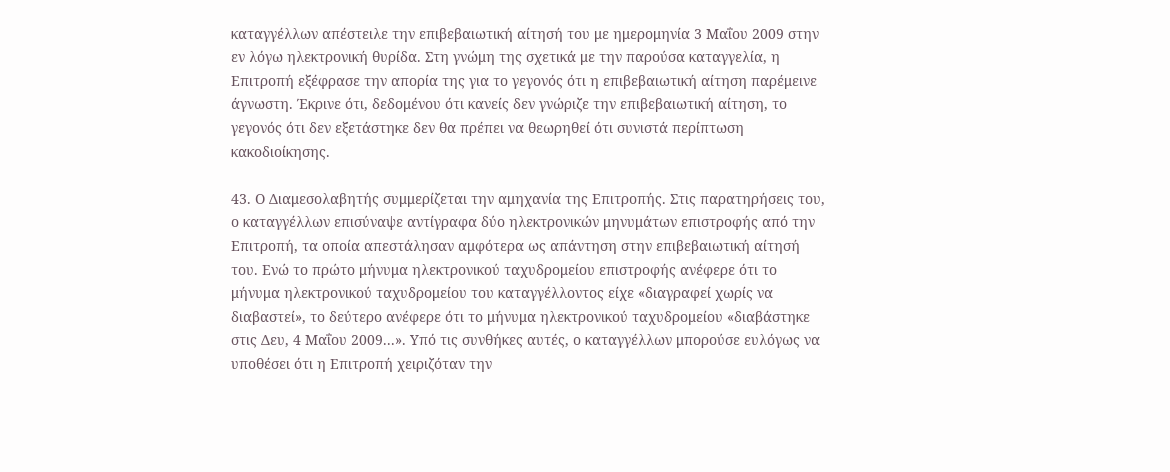καταγγέλλων απέστειλε την επιβεβαιωτική αίτησή του με ημερομηνία 3 Μαΐου 2009 στην εν λόγω ηλεκτρονική θυρίδα. Στη γνώμη της σχετικά με την παρούσα καταγγελία, η Επιτροπή εξέφρασε την απορία της για το γεγονός ότι η επιβεβαιωτική αίτηση παρέμεινε άγνωστη. Έκρινε ότι, δεδομένου ότι κανείς δεν γνώριζε την επιβεβαιωτική αίτηση, το γεγονός ότι δεν εξετάστηκε δεν θα πρέπει να θεωρηθεί ότι συνιστά περίπτωση κακοδιοίκησης.

43. Ο Διαμεσολαβητής συμμερίζεται την αμηχανία της Επιτροπής. Στις παρατηρήσεις του, ο καταγγέλλων επισύναψε αντίγραφα δύο ηλεκτρονικών μηνυμάτων επιστροφής από την Επιτροπή, τα οποία απεστάλησαν αμφότερα ως απάντηση στην επιβεβαιωτική αίτησή του. Ενώ το πρώτο μήνυμα ηλεκτρονικού ταχυδρομείου επιστροφής ανέφερε ότι το μήνυμα ηλεκτρονικού ταχυδρομείου του καταγγέλλοντος είχε «διαγραφεί χωρίς να διαβαστεί», το δεύτερο ανέφερε ότι το μήνυμα ηλεκτρονικού ταχυδρομείου «διαβάστηκε στις Δευ, 4 Μαΐου 2009...». Υπό τις συνθήκες αυτές, ο καταγγέλλων μπορούσε ευλόγως να υποθέσει ότι η Επιτροπή χειριζόταν την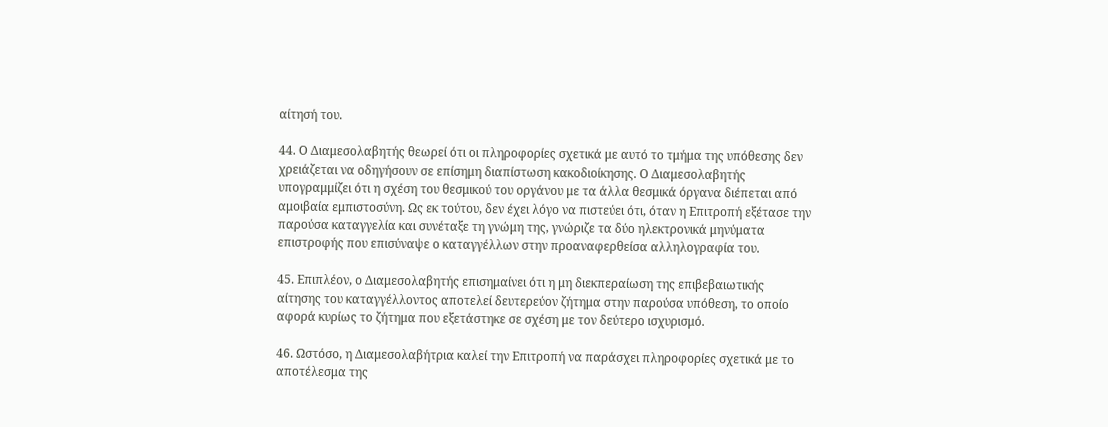αίτησή του.

44. Ο Διαμεσολαβητής θεωρεί ότι οι πληροφορίες σχετικά με αυτό το τμήμα της υπόθεσης δεν χρειάζεται να οδηγήσουν σε επίσημη διαπίστωση κακοδιοίκησης. Ο Διαμεσολαβητής υπογραμμίζει ότι η σχέση του θεσμικού του οργάνου με τα άλλα θεσμικά όργανα διέπεται από αμοιβαία εμπιστοσύνη. Ως εκ τούτου, δεν έχει λόγο να πιστεύει ότι, όταν η Επιτροπή εξέτασε την παρούσα καταγγελία και συνέταξε τη γνώμη της, γνώριζε τα δύο ηλεκτρονικά μηνύματα επιστροφής που επισύναψε ο καταγγέλλων στην προαναφερθείσα αλληλογραφία του.

45. Επιπλέον, ο Διαμεσολαβητής επισημαίνει ότι η μη διεκπεραίωση της επιβεβαιωτικής αίτησης του καταγγέλλοντος αποτελεί δευτερεύον ζήτημα στην παρούσα υπόθεση, το οποίο αφορά κυρίως το ζήτημα που εξετάστηκε σε σχέση με τον δεύτερο ισχυρισμό.

46. Ωστόσο, η Διαμεσολαβήτρια καλεί την Επιτροπή να παράσχει πληροφορίες σχετικά με το αποτέλεσμα της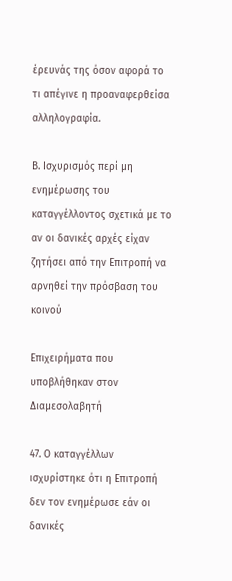έρευνάς της όσον αφορά το τι απέγινε η προαναφερθείσα αλληλογραφία.

Β. Ισχυρισμός περί μη ενημέρωσης του καταγγέλλοντος σχετικά με το αν οι δανικές αρχές είχαν ζητήσει από την Επιτροπή να αρνηθεί την πρόσβαση του κοινού

Επιχειρήματα που υποβλήθηκαν στον Διαμεσολαβητή

47. Ο καταγγέλλων ισχυρίστηκε ότι η Επιτροπή δεν τον ενημέρωσε εάν οι δανικές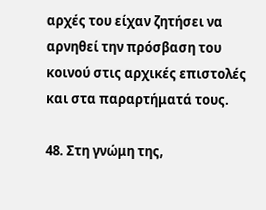αρχές του είχαν ζητήσει να αρνηθεί την πρόσβαση του κοινού στις αρχικές επιστολές και στα παραρτήματά τους.

48. Στη γνώμη της,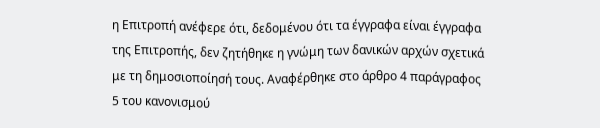η Επιτροπή ανέφερε ότι, δεδομένου ότι τα έγγραφα είναι έγγραφα της Επιτροπής, δεν ζητήθηκε η γνώμη των δανικών αρχών σχετικά με τη δημοσιοποίησή τους. Αναφέρθηκε στο άρθρο 4 παράγραφος 5 του κανονισμού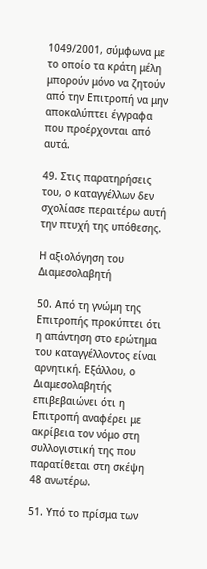1049/2001, σύμφωνα με το οποίο τα κράτη μέλη μπορούν μόνο να ζητούν από την Επιτροπή να μην αποκαλύπτει έγγραφα που προέρχονται από αυτά.

49. Στις παρατηρήσεις του, ο καταγγέλλων δεν σχολίασε περαιτέρω αυτή την πτυχή της υπόθεσης.

Η αξιολόγηση του Διαμεσολαβητή

50. Από τη γνώμη της Επιτροπής προκύπτει ότι η απάντηση στο ερώτημα του καταγγέλλοντος είναι αρνητική. Εξάλλου, ο Διαμεσολαβητής επιβεβαιώνει ότι η Επιτροπή αναφέρει με ακρίβεια τον νόμο στη συλλογιστική της που παρατίθεται στη σκέψη 48 ανωτέρω.

51. Υπό το πρίσμα των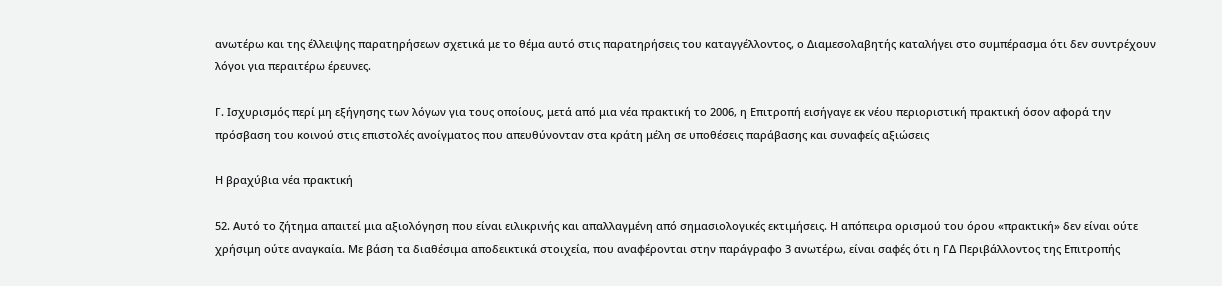ανωτέρω και της έλλειψης παρατηρήσεων σχετικά με το θέμα αυτό στις παρατηρήσεις του καταγγέλλοντος, ο Διαμεσολαβητής καταλήγει στο συμπέρασμα ότι δεν συντρέχουν λόγοι για περαιτέρω έρευνες.

Γ. Ισχυρισμός περί μη εξήγησης των λόγων για τους οποίους, μετά από μια νέα πρακτική το 2006, η Επιτροπή εισήγαγε εκ νέου περιοριστική πρακτική όσον αφορά την πρόσβαση του κοινού στις επιστολές ανοίγματος που απευθύνονταν στα κράτη μέλη σε υποθέσεις παράβασης και συναφείς αξιώσεις

Η βραχύβια νέα πρακτική

52. Αυτό το ζήτημα απαιτεί μια αξιολόγηση που είναι ειλικρινής και απαλλαγμένη από σημασιολογικές εκτιμήσεις. Η απόπειρα ορισμού του όρου «πρακτική» δεν είναι ούτε χρήσιμη ούτε αναγκαία. Με βάση τα διαθέσιμα αποδεικτικά στοιχεία, που αναφέρονται στην παράγραφο 3 ανωτέρω, είναι σαφές ότι η ΓΔ Περιβάλλοντος της Επιτροπής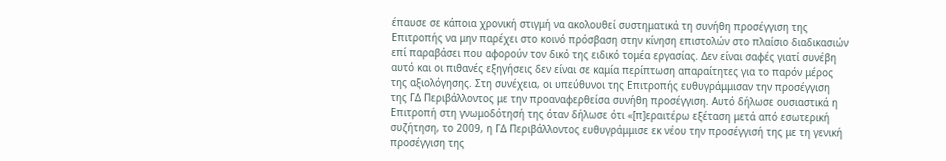έπαυσε σε κάποια χρονική στιγμή να ακολουθεί συστηματικά τη συνήθη προσέγγιση της Επιτροπής να μην παρέχει στο κοινό πρόσβαση στην κίνηση επιστολών στο πλαίσιο διαδικασιών επί παραβάσει που αφορούν τον δικό της ειδικό τομέα εργασίας. Δεν είναι σαφές γιατί συνέβη αυτό και οι πιθανές εξηγήσεις δεν είναι σε καμία περίπτωση απαραίτητες για το παρόν μέρος της αξιολόγησης. Στη συνέχεια, οι υπεύθυνοι της Επιτροπής ευθυγράμμισαν την προσέγγιση της ΓΔ Περιβάλλοντος με την προαναφερθείσα συνήθη προσέγγιση. Αυτό δήλωσε ουσιαστικά η Επιτροπή στη γνωμοδότησή της όταν δήλωσε ότι «[π]εραιτέρω εξέταση μετά από εσωτερική συζήτηση, το 2009, η ΓΔ Περιβάλλοντος ευθυγράμμισε εκ νέου την προσέγγισή της με τη γενική προσέγγιση της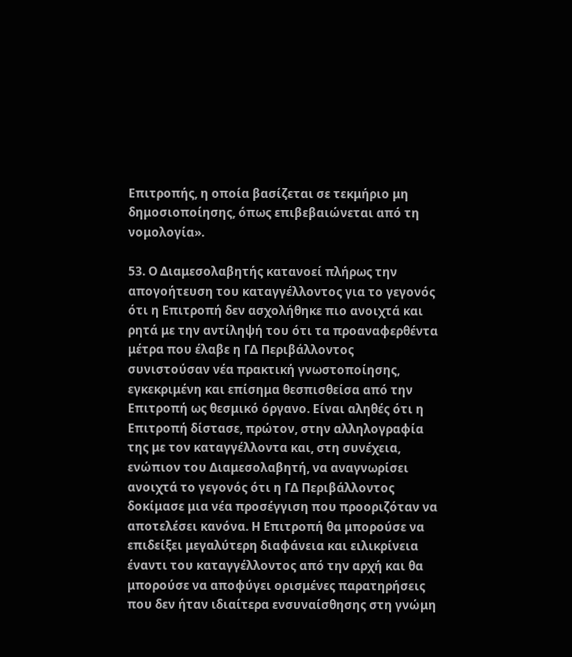Επιτροπής, η οποία βασίζεται σε τεκμήριο μη δημοσιοποίησης, όπως επιβεβαιώνεται από τη νομολογία».

53. Ο Διαμεσολαβητής κατανοεί πλήρως την απογοήτευση του καταγγέλλοντος για το γεγονός ότι η Επιτροπή δεν ασχολήθηκε πιο ανοιχτά και ρητά με την αντίληψή του ότι τα προαναφερθέντα μέτρα που έλαβε η ΓΔ Περιβάλλοντος συνιστούσαν νέα πρακτική γνωστοποίησης, εγκεκριμένη και επίσημα θεσπισθείσα από την Επιτροπή ως θεσμικό όργανο. Είναι αληθές ότι η Επιτροπή δίστασε, πρώτον, στην αλληλογραφία της με τον καταγγέλλοντα και, στη συνέχεια, ενώπιον του Διαμεσολαβητή, να αναγνωρίσει ανοιχτά το γεγονός ότι η ΓΔ Περιβάλλοντος δοκίμασε μια νέα προσέγγιση που προοριζόταν να αποτελέσει κανόνα. Η Επιτροπή θα μπορούσε να επιδείξει μεγαλύτερη διαφάνεια και ειλικρίνεια έναντι του καταγγέλλοντος από την αρχή και θα μπορούσε να αποφύγει ορισμένες παρατηρήσεις που δεν ήταν ιδιαίτερα ενσυναίσθησης στη γνώμη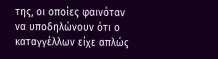της, οι οποίες φαινόταν να υποδηλώνουν ότι ο καταγγέλλων είχε απλώς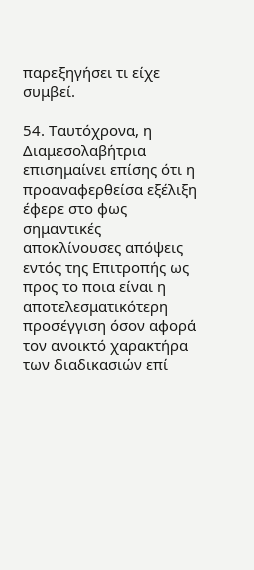παρεξηγήσει τι είχε συμβεί.

54. Ταυτόχρονα, η Διαμεσολαβήτρια επισημαίνει επίσης ότι η προαναφερθείσα εξέλιξη έφερε στο φως σημαντικές αποκλίνουσες απόψεις εντός της Επιτροπής ως προς το ποια είναι η αποτελεσματικότερη προσέγγιση όσον αφορά τον ανοικτό χαρακτήρα των διαδικασιών επί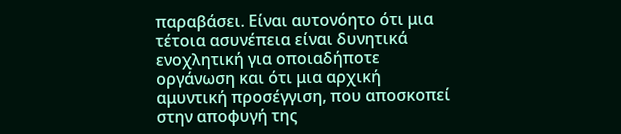παραβάσει. Είναι αυτονόητο ότι μια τέτοια ασυνέπεια είναι δυνητικά ενοχλητική για οποιαδήποτε οργάνωση και ότι μια αρχική αμυντική προσέγγιση, που αποσκοπεί στην αποφυγή της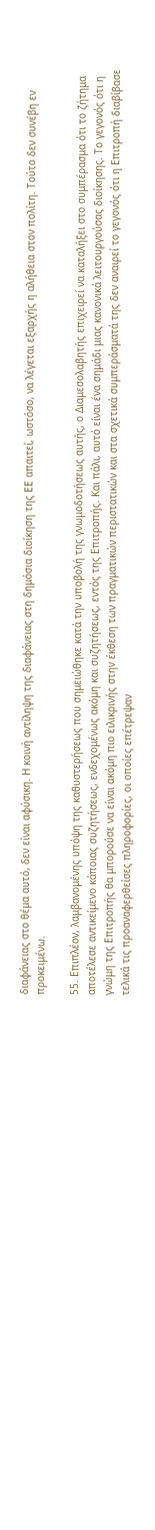διαφάνειας στο θέμα αυτό, δεν είναι αφύσικη. Η κοινή αντίληψη της διαφάνειας στη δημόσια διοίκηση της ΕΕ απαιτεί, ωστόσο, να λέγεται εξαρχής η αλήθεια στον πολίτη. Τούτο δεν συνέβη εν προκειμένω.

55. Επιπλέον, λαμβανομένης υπόψη της καθυστερήσεως που σημειώθηκε κατά την υποβολή της γνωμοδοτήσεως αυτής, ο Διαμεσολαβητής επιχειρεί να καταλήξει στο συμπέρασμα ότι το ζήτημα αποτέλεσε αντικείμενο κάποιας συζητήσεως, ενδεχομένως ακόμη και συζητήσεως, εντός της Επιτροπής. Και πάλι, αυτό είναι ένα σημάδι μιας κανονικά λειτουργούσας διοίκησης. Το γεγονός ότι η γνώμη της Επιτροπής θα μπορούσε να είναι ακόμη πιο ειλικρινής στην έκθεση των πραγματικών περιστατικών και στα σχετικά συμπεράσματά της δεν αναιρεί το γεγονός ότι η Επιτροπή διαβίβασε τελικά τις προαναφερθείσες πληροφορίες, οι οποίες επέτρεψαν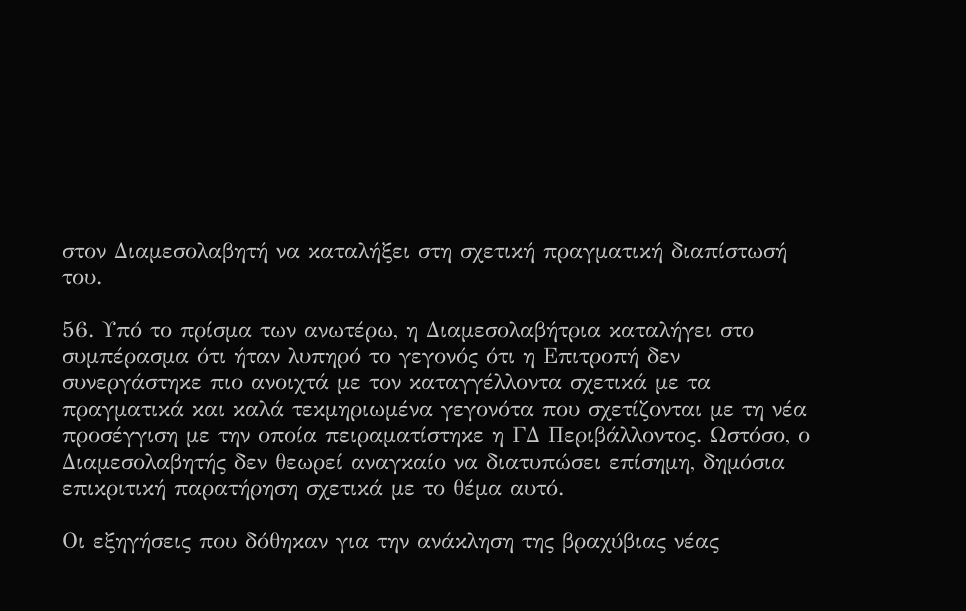στον Διαμεσολαβητή να καταλήξει στη σχετική πραγματική διαπίστωσή του.

56. Υπό το πρίσμα των ανωτέρω, η Διαμεσολαβήτρια καταλήγει στο συμπέρασμα ότι ήταν λυπηρό το γεγονός ότι η Επιτροπή δεν συνεργάστηκε πιο ανοιχτά με τον καταγγέλλοντα σχετικά με τα πραγματικά και καλά τεκμηριωμένα γεγονότα που σχετίζονται με τη νέα προσέγγιση με την οποία πειραματίστηκε η ΓΔ Περιβάλλοντος. Ωστόσο, ο Διαμεσολαβητής δεν θεωρεί αναγκαίο να διατυπώσει επίσημη, δημόσια επικριτική παρατήρηση σχετικά με το θέμα αυτό.

Οι εξηγήσεις που δόθηκαν για την ανάκληση της βραχύβιας νέας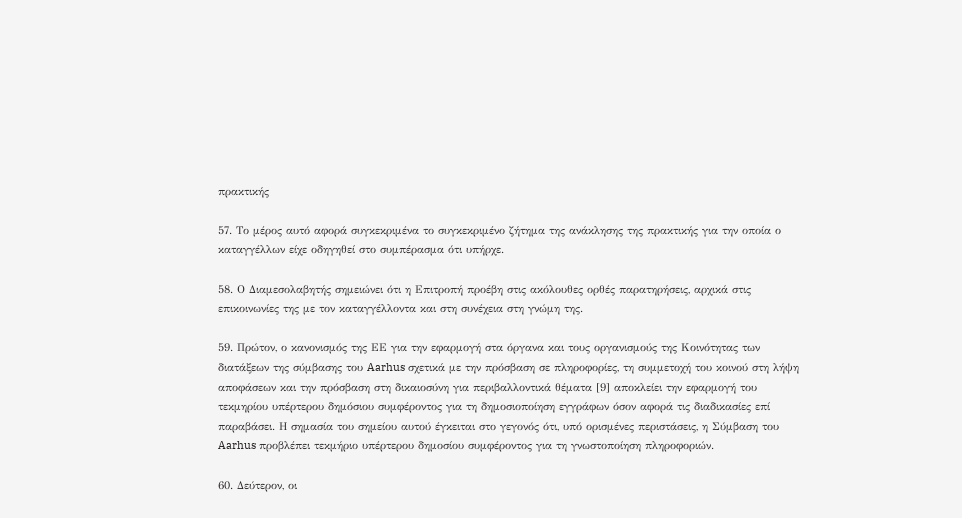πρακτικής

57. Το μέρος αυτό αφορά συγκεκριμένα το συγκεκριμένο ζήτημα της ανάκλησης της πρακτικής για την οποία ο καταγγέλλων είχε οδηγηθεί στο συμπέρασμα ότι υπήρχε.

58. Ο Διαμεσολαβητής σημειώνει ότι η Επιτροπή προέβη στις ακόλουθες ορθές παρατηρήσεις, αρχικά στις επικοινωνίες της με τον καταγγέλλοντα και στη συνέχεια στη γνώμη της.

59. Πρώτον, ο κανονισμός της ΕΕ για την εφαρμογή στα όργανα και τους οργανισμούς της Κοινότητας των διατάξεων της σύμβασης του Aarhus σχετικά με την πρόσβαση σε πληροφορίες, τη συμμετοχή του κοινού στη λήψη αποφάσεων και την πρόσβαση στη δικαιοσύνη για περιβαλλοντικά θέματα [9] αποκλείει την εφαρμογή του τεκμηρίου υπέρτερου δημόσιου συμφέροντος για τη δημοσιοποίηση εγγράφων όσον αφορά τις διαδικασίες επί παραβάσει. Η σημασία του σημείου αυτού έγκειται στο γεγονός ότι, υπό ορισμένες περιστάσεις, η Σύμβαση του Aarhus προβλέπει τεκμήριο υπέρτερου δημοσίου συμφέροντος για τη γνωστοποίηση πληροφοριών.

60. Δεύτερον, οι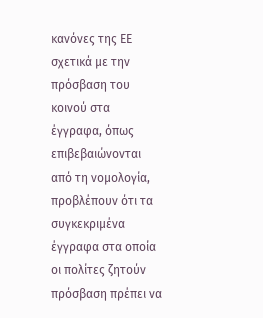κανόνες της ΕΕ σχετικά με την πρόσβαση του κοινού στα έγγραφα, όπως επιβεβαιώνονται από τη νομολογία, προβλέπουν ότι τα συγκεκριμένα έγγραφα στα οποία οι πολίτες ζητούν πρόσβαση πρέπει να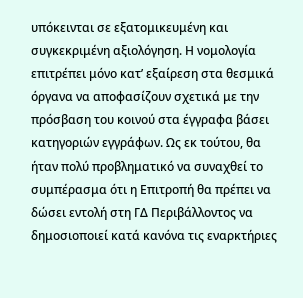υπόκεινται σε εξατομικευμένη και συγκεκριμένη αξιολόγηση. Η νομολογία επιτρέπει μόνο κατ’ εξαίρεση στα θεσμικά όργανα να αποφασίζουν σχετικά με την πρόσβαση του κοινού στα έγγραφα βάσει κατηγοριών εγγράφων. Ως εκ τούτου, θα ήταν πολύ προβληματικό να συναχθεί το συμπέρασμα ότι η Επιτροπή θα πρέπει να δώσει εντολή στη ΓΔ Περιβάλλοντος να δημοσιοποιεί κατά κανόνα τις εναρκτήριες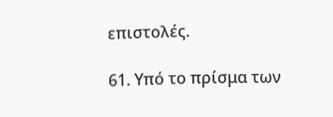επιστολές.

61. Υπό το πρίσμα των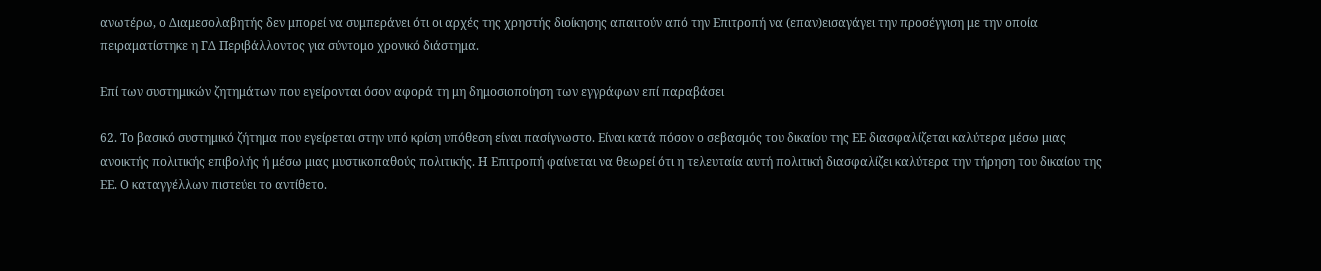ανωτέρω, ο Διαμεσολαβητής δεν μπορεί να συμπεράνει ότι οι αρχές της χρηστής διοίκησης απαιτούν από την Επιτροπή να (επαν)εισαγάγει την προσέγγιση με την οποία πειραματίστηκε η ΓΔ Περιβάλλοντος για σύντομο χρονικό διάστημα.

Επί των συστημικών ζητημάτων που εγείρονται όσον αφορά τη μη δημοσιοποίηση των εγγράφων επί παραβάσει

62. Το βασικό συστημικό ζήτημα που εγείρεται στην υπό κρίση υπόθεση είναι πασίγνωστο. Είναι κατά πόσον ο σεβασμός του δικαίου της ΕΕ διασφαλίζεται καλύτερα μέσω μιας ανοικτής πολιτικής επιβολής ή μέσω μιας μυστικοπαθούς πολιτικής. Η Επιτροπή φαίνεται να θεωρεί ότι η τελευταία αυτή πολιτική διασφαλίζει καλύτερα την τήρηση του δικαίου της ΕΕ. Ο καταγγέλλων πιστεύει το αντίθετο.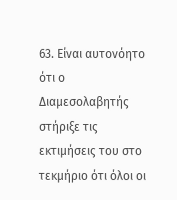63. Είναι αυτονόητο ότι ο Διαμεσολαβητής στήριξε τις εκτιμήσεις του στο τεκμήριο ότι όλοι οι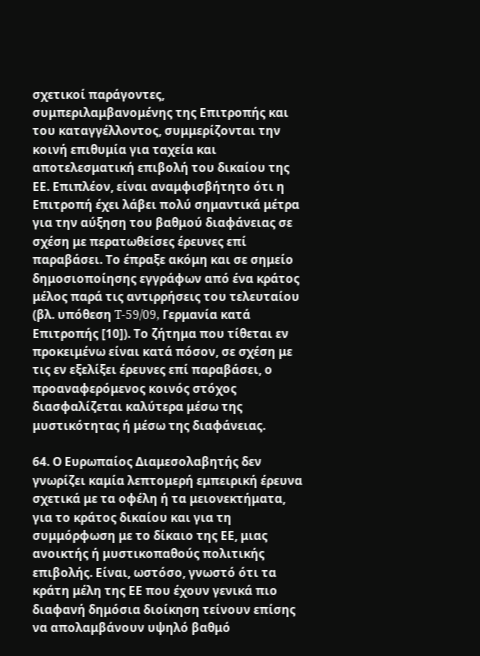σχετικοί παράγοντες, συμπεριλαμβανομένης της Επιτροπής και του καταγγέλλοντος, συμμερίζονται την κοινή επιθυμία για ταχεία και αποτελεσματική επιβολή του δικαίου της ΕΕ. Επιπλέον, είναι αναμφισβήτητο ότι η Επιτροπή έχει λάβει πολύ σημαντικά μέτρα για την αύξηση του βαθμού διαφάνειας σε σχέση με περατωθείσες έρευνες επί παραβάσει. Το έπραξε ακόμη και σε σημείο δημοσιοποίησης εγγράφων από ένα κράτος μέλος παρά τις αντιρρήσεις του τελευταίου (βλ. υπόθεση T-59/09, Γερμανία κατά Επιτροπής [10]). Το ζήτημα που τίθεται εν προκειμένω είναι κατά πόσον, σε σχέση με τις εν εξελίξει έρευνες επί παραβάσει, ο προαναφερόμενος κοινός στόχος διασφαλίζεται καλύτερα μέσω της μυστικότητας ή μέσω της διαφάνειας.

64. Ο Ευρωπαίος Διαμεσολαβητής δεν γνωρίζει καμία λεπτομερή εμπειρική έρευνα σχετικά με τα οφέλη ή τα μειονεκτήματα, για το κράτος δικαίου και για τη συμμόρφωση με το δίκαιο της ΕΕ, μιας ανοικτής ή μυστικοπαθούς πολιτικής επιβολής. Είναι, ωστόσο, γνωστό ότι τα κράτη μέλη της ΕΕ που έχουν γενικά πιο διαφανή δημόσια διοίκηση τείνουν επίσης να απολαμβάνουν υψηλό βαθμό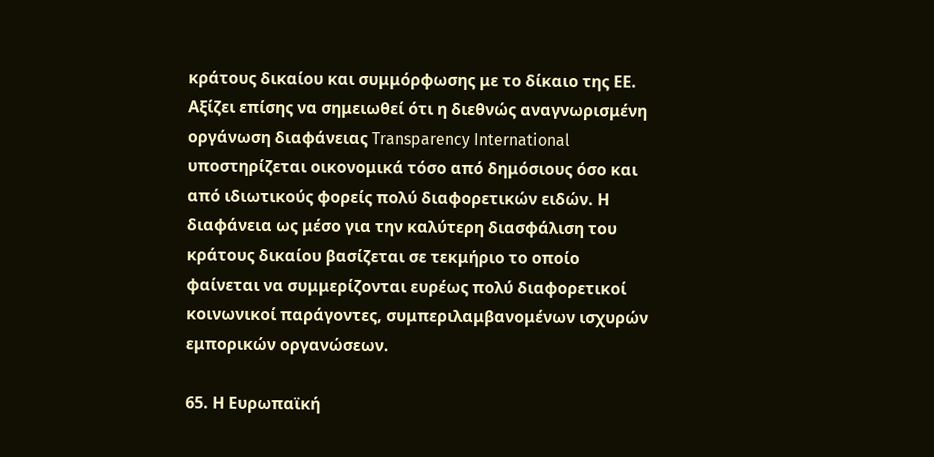κράτους δικαίου και συμμόρφωσης με το δίκαιο της ΕΕ. Αξίζει επίσης να σημειωθεί ότι η διεθνώς αναγνωρισμένη οργάνωση διαφάνειας Transparency International υποστηρίζεται οικονομικά τόσο από δημόσιους όσο και από ιδιωτικούς φορείς πολύ διαφορετικών ειδών. Η διαφάνεια ως μέσο για την καλύτερη διασφάλιση του κράτους δικαίου βασίζεται σε τεκμήριο το οποίο φαίνεται να συμμερίζονται ευρέως πολύ διαφορετικοί κοινωνικοί παράγοντες, συμπεριλαμβανομένων ισχυρών εμπορικών οργανώσεων.

65. Η Ευρωπαϊκή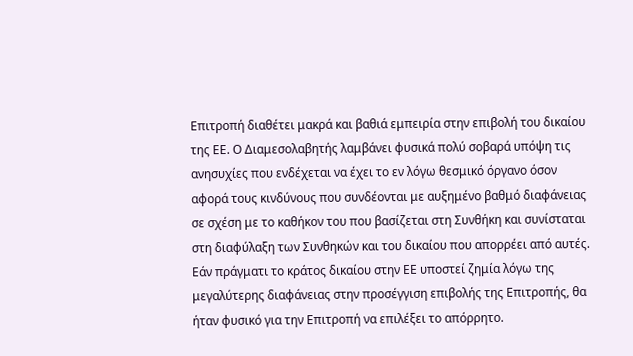Επιτροπή διαθέτει μακρά και βαθιά εμπειρία στην επιβολή του δικαίου της ΕΕ. Ο Διαμεσολαβητής λαμβάνει φυσικά πολύ σοβαρά υπόψη τις ανησυχίες που ενδέχεται να έχει το εν λόγω θεσμικό όργανο όσον αφορά τους κινδύνους που συνδέονται με αυξημένο βαθμό διαφάνειας σε σχέση με το καθήκον του που βασίζεται στη Συνθήκη και συνίσταται στη διαφύλαξη των Συνθηκών και του δικαίου που απορρέει από αυτές. Εάν πράγματι το κράτος δικαίου στην ΕΕ υποστεί ζημία λόγω της μεγαλύτερης διαφάνειας στην προσέγγιση επιβολής της Επιτροπής, θα ήταν φυσικό για την Επιτροπή να επιλέξει το απόρρητο.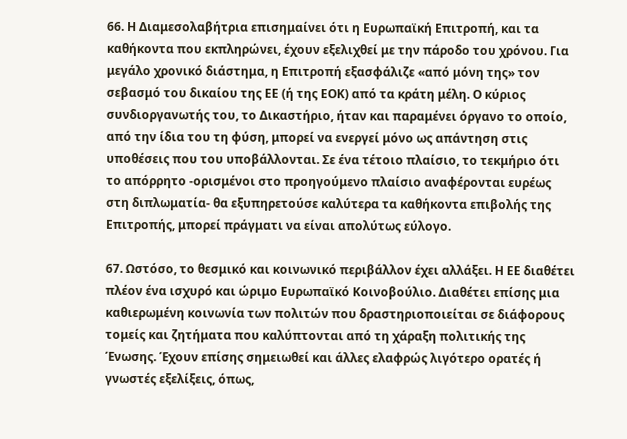66. Η Διαμεσολαβήτρια επισημαίνει ότι η Ευρωπαϊκή Επιτροπή, και τα καθήκοντα που εκπληρώνει, έχουν εξελιχθεί με την πάροδο του χρόνου. Για μεγάλο χρονικό διάστημα, η Επιτροπή εξασφάλιζε «από μόνη της» τον σεβασμό του δικαίου της ΕΕ (ή της ΕΟΚ) από τα κράτη μέλη. Ο κύριος συνδιοργανωτής του, το Δικαστήριο, ήταν και παραμένει όργανο το οποίο, από την ίδια του τη φύση, μπορεί να ενεργεί μόνο ως απάντηση στις υποθέσεις που του υποβάλλονται. Σε ένα τέτοιο πλαίσιο, το τεκμήριο ότι το απόρρητο -ορισμένοι στο προηγούμενο πλαίσιο αναφέρονται ευρέως στη διπλωματία- θα εξυπηρετούσε καλύτερα τα καθήκοντα επιβολής της Επιτροπής, μπορεί πράγματι να είναι απολύτως εύλογο.

67. Ωστόσο, το θεσμικό και κοινωνικό περιβάλλον έχει αλλάξει. Η ΕΕ διαθέτει πλέον ένα ισχυρό και ώριμο Ευρωπαϊκό Κοινοβούλιο. Διαθέτει επίσης μια καθιερωμένη κοινωνία των πολιτών που δραστηριοποιείται σε διάφορους τομείς και ζητήματα που καλύπτονται από τη χάραξη πολιτικής της Ένωσης. Έχουν επίσης σημειωθεί και άλλες ελαφρώς λιγότερο ορατές ή γνωστές εξελίξεις, όπως,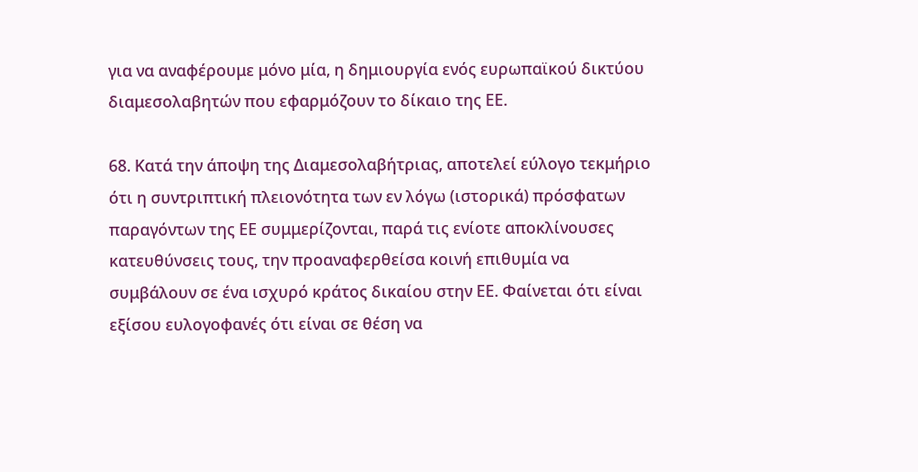για να αναφέρουμε μόνο μία, η δημιουργία ενός ευρωπαϊκού δικτύου διαμεσολαβητών που εφαρμόζουν το δίκαιο της ΕΕ.

68. Κατά την άποψη της Διαμεσολαβήτριας, αποτελεί εύλογο τεκμήριο ότι η συντριπτική πλειονότητα των εν λόγω (ιστορικά) πρόσφατων παραγόντων της ΕΕ συμμερίζονται, παρά τις ενίοτε αποκλίνουσες κατευθύνσεις τους, την προαναφερθείσα κοινή επιθυμία να συμβάλουν σε ένα ισχυρό κράτος δικαίου στην ΕΕ. Φαίνεται ότι είναι εξίσου ευλογοφανές ότι είναι σε θέση να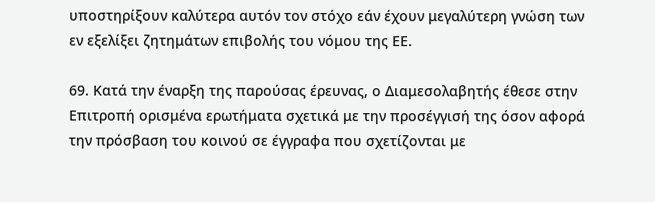υποστηρίξουν καλύτερα αυτόν τον στόχο εάν έχουν μεγαλύτερη γνώση των εν εξελίξει ζητημάτων επιβολής του νόμου της ΕΕ.

69. Κατά την έναρξη της παρούσας έρευνας, ο Διαμεσολαβητής έθεσε στην Επιτροπή ορισμένα ερωτήματα σχετικά με την προσέγγισή της όσον αφορά την πρόσβαση του κοινού σε έγγραφα που σχετίζονται με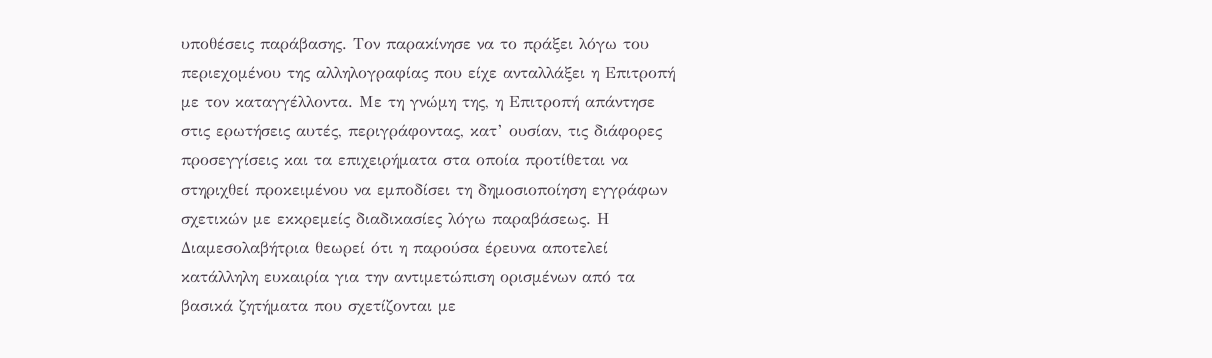υποθέσεις παράβασης. Τον παρακίνησε να το πράξει λόγω του περιεχομένου της αλληλογραφίας που είχε ανταλλάξει η Επιτροπή με τον καταγγέλλοντα. Με τη γνώμη της, η Επιτροπή απάντησε στις ερωτήσεις αυτές, περιγράφοντας, κατ’ ουσίαν, τις διάφορες προσεγγίσεις και τα επιχειρήματα στα οποία προτίθεται να στηριχθεί προκειμένου να εμποδίσει τη δημοσιοποίηση εγγράφων σχετικών με εκκρεμείς διαδικασίες λόγω παραβάσεως. Η Διαμεσολαβήτρια θεωρεί ότι η παρούσα έρευνα αποτελεί κατάλληλη ευκαιρία για την αντιμετώπιση ορισμένων από τα βασικά ζητήματα που σχετίζονται με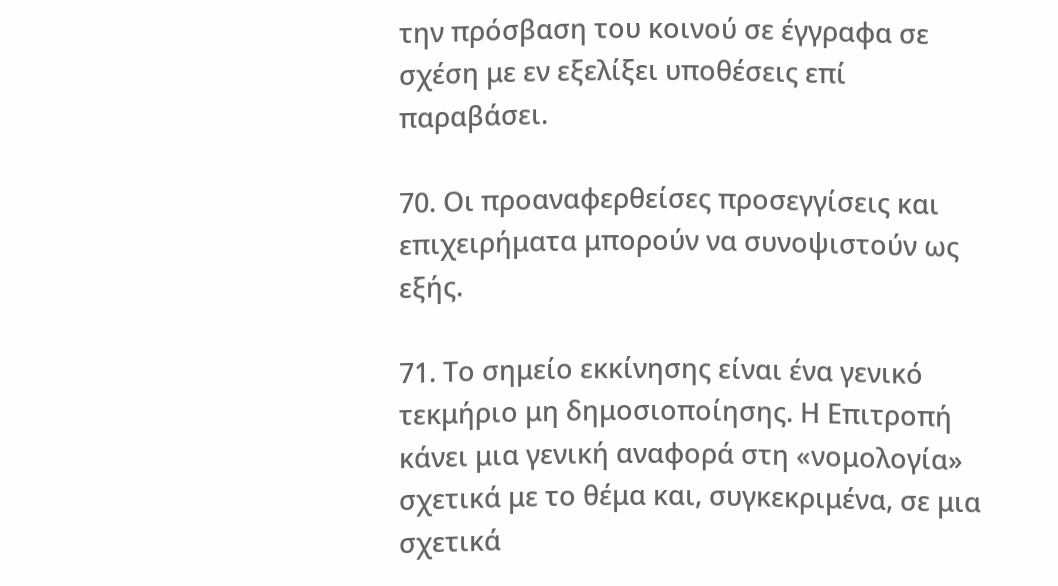την πρόσβαση του κοινού σε έγγραφα σε σχέση με εν εξελίξει υποθέσεις επί παραβάσει.

70. Οι προαναφερθείσες προσεγγίσεις και επιχειρήματα μπορούν να συνοψιστούν ως εξής.

71. Το σημείο εκκίνησης είναι ένα γενικό τεκμήριο μη δημοσιοποίησης. Η Επιτροπή κάνει μια γενική αναφορά στη «νομολογία» σχετικά με το θέμα και, συγκεκριμένα, σε μια σχετικά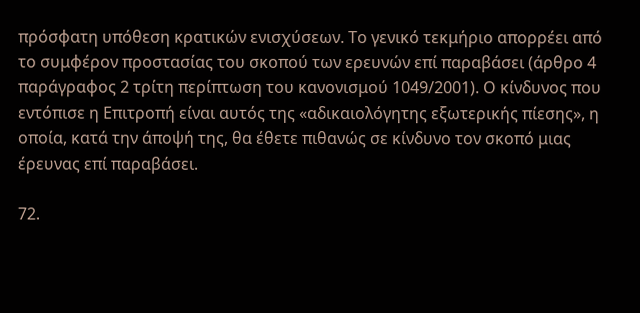πρόσφατη υπόθεση κρατικών ενισχύσεων. Το γενικό τεκμήριο απορρέει από το συμφέρον προστασίας του σκοπού των ερευνών επί παραβάσει (άρθρο 4 παράγραφος 2 τρίτη περίπτωση του κανονισμού 1049/2001). Ο κίνδυνος που εντόπισε η Επιτροπή είναι αυτός της «αδικαιολόγητης εξωτερικής πίεσης», η οποία, κατά την άποψή της, θα έθετε πιθανώς σε κίνδυνο τον σκοπό μιας έρευνας επί παραβάσει.

72.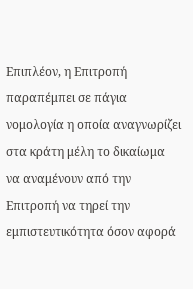Επιπλέον, η Επιτροπή παραπέμπει σε πάγια νομολογία η οποία αναγνωρίζει στα κράτη μέλη το δικαίωμα να αναμένουν από την Επιτροπή να τηρεί την εμπιστευτικότητα όσον αφορά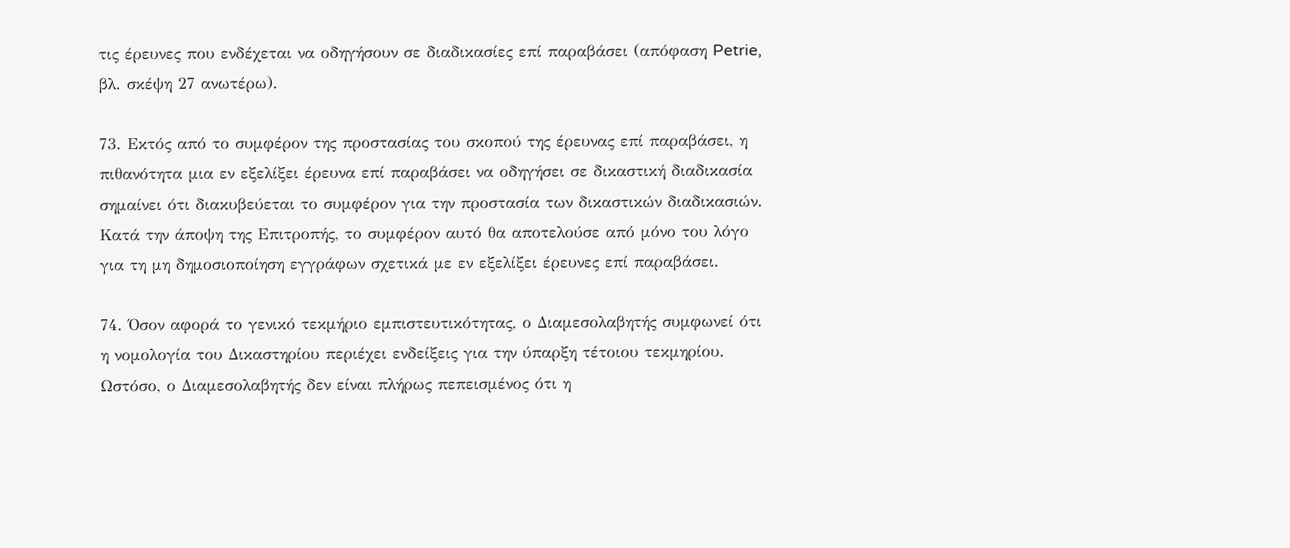τις έρευνες που ενδέχεται να οδηγήσουν σε διαδικασίες επί παραβάσει (απόφαση Petrie, βλ. σκέψη 27 ανωτέρω).

73. Εκτός από το συμφέρον της προστασίας του σκοπού της έρευνας επί παραβάσει, η πιθανότητα μια εν εξελίξει έρευνα επί παραβάσει να οδηγήσει σε δικαστική διαδικασία σημαίνει ότι διακυβεύεται το συμφέρον για την προστασία των δικαστικών διαδικασιών. Κατά την άποψη της Επιτροπής, το συμφέρον αυτό θα αποτελούσε από μόνο του λόγο για τη μη δημοσιοποίηση εγγράφων σχετικά με εν εξελίξει έρευνες επί παραβάσει.

74. Όσον αφορά το γενικό τεκμήριο εμπιστευτικότητας, ο Διαμεσολαβητής συμφωνεί ότι η νομολογία του Δικαστηρίου περιέχει ενδείξεις για την ύπαρξη τέτοιου τεκμηρίου. Ωστόσο, ο Διαμεσολαβητής δεν είναι πλήρως πεπεισμένος ότι η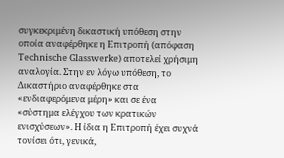συγκεκριμένη δικαστική υπόθεση στην οποία αναφέρθηκε η Επιτροπή (απόφαση Technische Glasswerke) αποτελεί χρήσιμη αναλογία. Στην εν λόγω υπόθεση, το Δικαστήριο αναφέρθηκε στα «ενδιαφερόμενα μέρη» και σε ένα «σύστημα ελέγχου των κρατικών ενισχύσεων». Η ίδια η Επιτροπή έχει συχνά τονίσει ότι, γενικά,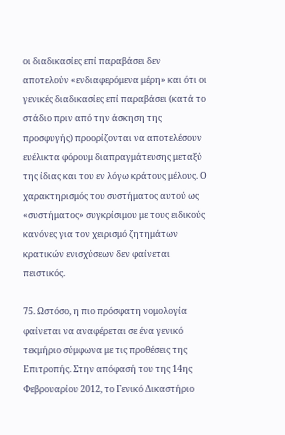οι διαδικασίες επί παραβάσει δεν αποτελούν «ενδιαφερόμενα μέρη» και ότι οι γενικές διαδικασίες επί παραβάσει (κατά το στάδιο πριν από την άσκηση της προσφυγής) προορίζονται να αποτελέσουν ευέλικτα φόρουμ διαπραγμάτευσης μεταξύ της ίδιας και του εν λόγω κράτους μέλους. Ο χαρακτηρισμός του συστήματος αυτού ως «συστήματος» συγκρίσιμου με τους ειδικούς κανόνες για τον χειρισμό ζητημάτων κρατικών ενισχύσεων δεν φαίνεται πειστικός.

75. Ωστόσο, η πιο πρόσφατη νομολογία φαίνεται να αναφέρεται σε ένα γενικό τεκμήριο σύμφωνα με τις προθέσεις της Επιτροπής. Στην απόφασή του της 14ης Φεβρουαρίου 2012, το Γενικό Δικαστήριο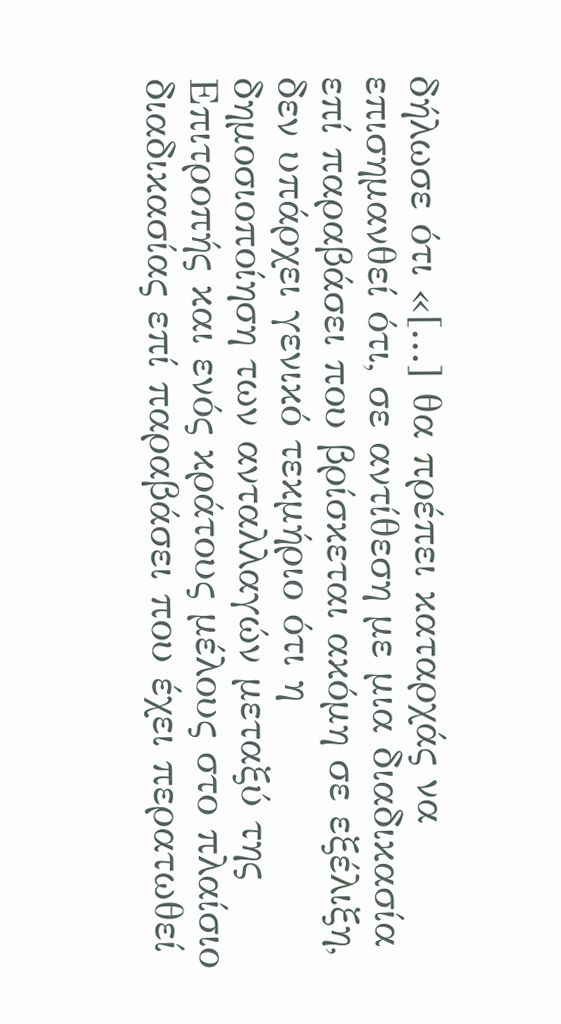δήλωσε ότι «[...] θα πρέπει καταρχάς να επισημανθεί ότι, σε αντίθεση με μια διαδικασία επί παραβάσει που βρίσκεται ακόμη σε εξέλιξη, δεν υπάρχει γενικό τεκμήριο ότι η δημοσιοποίηση των ανταλλαγών μεταξύ της Επιτροπής και ενός κράτους μέλους στο πλαίσιο διαδικασίας επί παραβάσει που έχει περατωθεί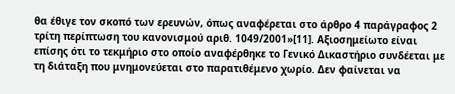θα έθιγε τον σκοπό των ερευνών, όπως αναφέρεται στο άρθρο 4 παράγραφος 2 τρίτη περίπτωση του κανονισμού αριθ. 1049/2001»[11]. Αξιοσημείωτο είναι επίσης ότι το τεκμήριο στο οποίο αναφέρθηκε το Γενικό Δικαστήριο συνδέεται με τη διάταξη που μνημονεύεται στο παρατιθέμενο χωρίο. Δεν φαίνεται να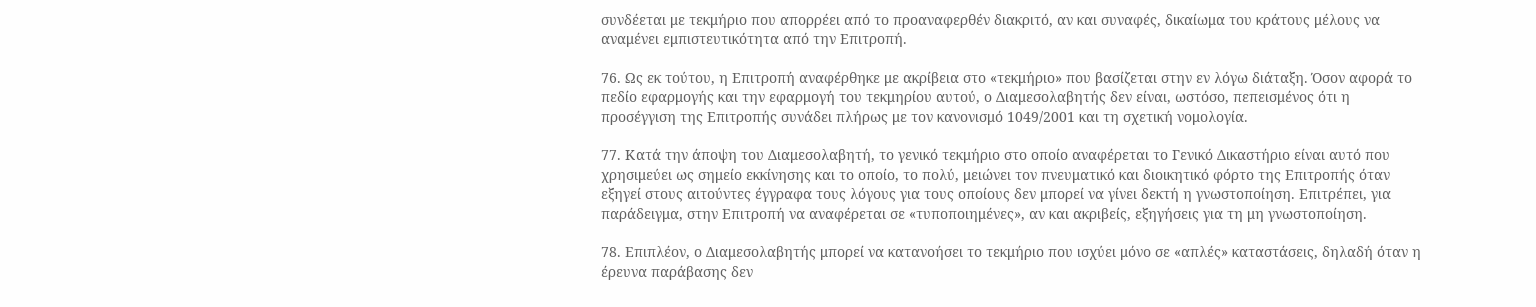συνδέεται με τεκμήριο που απορρέει από το προαναφερθέν διακριτό, αν και συναφές, δικαίωμα του κράτους μέλους να αναμένει εμπιστευτικότητα από την Επιτροπή.

76. Ως εκ τούτου, η Επιτροπή αναφέρθηκε με ακρίβεια στο «τεκμήριο» που βασίζεται στην εν λόγω διάταξη. Όσον αφορά το πεδίο εφαρμογής και την εφαρμογή του τεκμηρίου αυτού, ο Διαμεσολαβητής δεν είναι, ωστόσο, πεπεισμένος ότι η προσέγγιση της Επιτροπής συνάδει πλήρως με τον κανονισμό 1049/2001 και τη σχετική νομολογία.

77. Κατά την άποψη του Διαμεσολαβητή, το γενικό τεκμήριο στο οποίο αναφέρεται το Γενικό Δικαστήριο είναι αυτό που χρησιμεύει ως σημείο εκκίνησης και το οποίο, το πολύ, μειώνει τον πνευματικό και διοικητικό φόρτο της Επιτροπής όταν εξηγεί στους αιτούντες έγγραφα τους λόγους για τους οποίους δεν μπορεί να γίνει δεκτή η γνωστοποίηση. Επιτρέπει, για παράδειγμα, στην Επιτροπή να αναφέρεται σε «τυποποιημένες», αν και ακριβείς, εξηγήσεις για τη μη γνωστοποίηση.

78. Επιπλέον, ο Διαμεσολαβητής μπορεί να κατανοήσει το τεκμήριο που ισχύει μόνο σε «απλές» καταστάσεις, δηλαδή όταν η έρευνα παράβασης δεν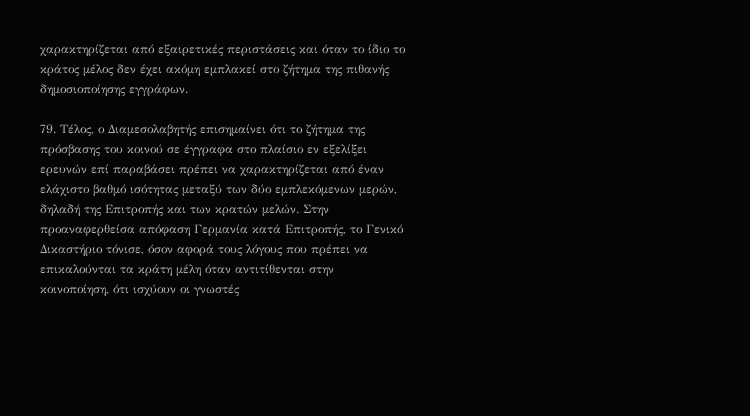χαρακτηρίζεται από εξαιρετικές περιστάσεις και όταν το ίδιο το κράτος μέλος δεν έχει ακόμη εμπλακεί στο ζήτημα της πιθανής δημοσιοποίησης εγγράφων.

79. Τέλος, ο Διαμεσολαβητής επισημαίνει ότι το ζήτημα της πρόσβασης του κοινού σε έγγραφα στο πλαίσιο εν εξελίξει ερευνών επί παραβάσει πρέπει να χαρακτηρίζεται από έναν ελάχιστο βαθμό ισότητας μεταξύ των δύο εμπλεκόμενων μερών, δηλαδή της Επιτροπής και των κρατών μελών. Στην προαναφερθείσα απόφαση Γερμανία κατά Επιτροπής, το Γενικό Δικαστήριο τόνισε, όσον αφορά τους λόγους που πρέπει να επικαλούνται τα κράτη μέλη όταν αντιτίθενται στην κοινοποίηση, ότι ισχύουν οι γνωστές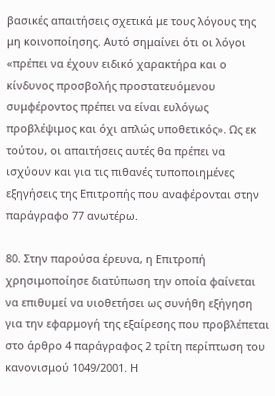βασικές απαιτήσεις σχετικά με τους λόγους της μη κοινοποίησης. Αυτό σημαίνει ότι οι λόγοι «πρέπει να έχουν ειδικό χαρακτήρα και ο κίνδυνος προσβολής προστατευόμενου συμφέροντος πρέπει να είναι ευλόγως προβλέψιμος και όχι απλώς υποθετικός». Ως εκ τούτου, οι απαιτήσεις αυτές θα πρέπει να ισχύουν και για τις πιθανές τυποποιημένες εξηγήσεις της Επιτροπής που αναφέρονται στην παράγραφο 77 ανωτέρω.

80. Στην παρούσα έρευνα, η Επιτροπή χρησιμοποίησε διατύπωση την οποία φαίνεται να επιθυμεί να υιοθετήσει ως συνήθη εξήγηση για την εφαρμογή της εξαίρεσης που προβλέπεται στο άρθρο 4 παράγραφος 2 τρίτη περίπτωση του κανονισμού 1049/2001. Η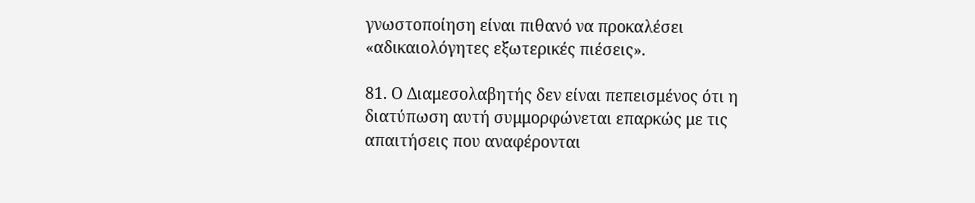γνωστοποίηση είναι πιθανό να προκαλέσει «αδικαιολόγητες εξωτερικές πιέσεις».

81. Ο Διαμεσολαβητής δεν είναι πεπεισμένος ότι η διατύπωση αυτή συμμορφώνεται επαρκώς με τις απαιτήσεις που αναφέρονται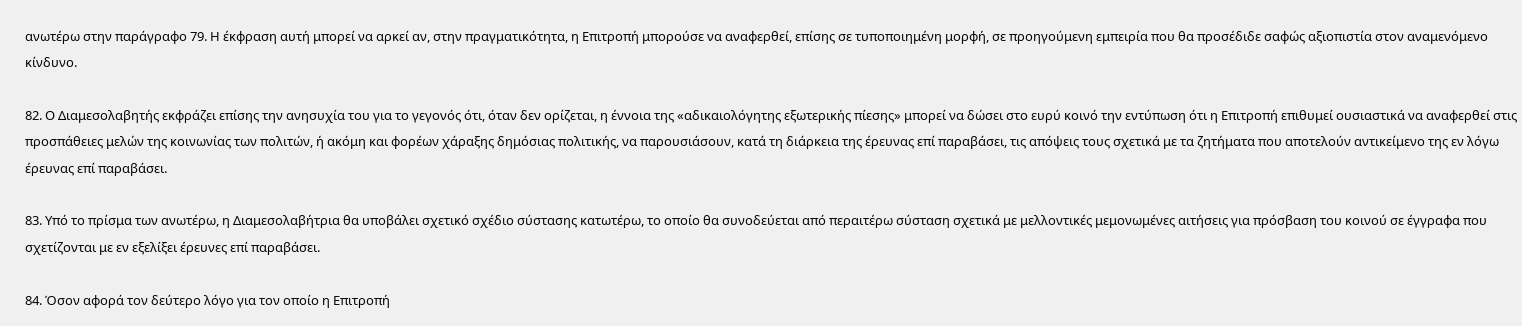ανωτέρω στην παράγραφο 79. Η έκφραση αυτή μπορεί να αρκεί αν, στην πραγματικότητα, η Επιτροπή μπορούσε να αναφερθεί, επίσης σε τυποποιημένη μορφή, σε προηγούμενη εμπειρία που θα προσέδιδε σαφώς αξιοπιστία στον αναμενόμενο κίνδυνο.

82. Ο Διαμεσολαβητής εκφράζει επίσης την ανησυχία του για το γεγονός ότι, όταν δεν ορίζεται, η έννοια της «αδικαιολόγητης εξωτερικής πίεσης» μπορεί να δώσει στο ευρύ κοινό την εντύπωση ότι η Επιτροπή επιθυμεί ουσιαστικά να αναφερθεί στις προσπάθειες μελών της κοινωνίας των πολιτών, ή ακόμη και φορέων χάραξης δημόσιας πολιτικής, να παρουσιάσουν, κατά τη διάρκεια της έρευνας επί παραβάσει, τις απόψεις τους σχετικά με τα ζητήματα που αποτελούν αντικείμενο της εν λόγω έρευνας επί παραβάσει.

83. Υπό το πρίσμα των ανωτέρω, η Διαμεσολαβήτρια θα υποβάλει σχετικό σχέδιο σύστασης κατωτέρω, το οποίο θα συνοδεύεται από περαιτέρω σύσταση σχετικά με μελλοντικές μεμονωμένες αιτήσεις για πρόσβαση του κοινού σε έγγραφα που σχετίζονται με εν εξελίξει έρευνες επί παραβάσει.

84. Όσον αφορά τον δεύτερο λόγο για τον οποίο η Επιτροπή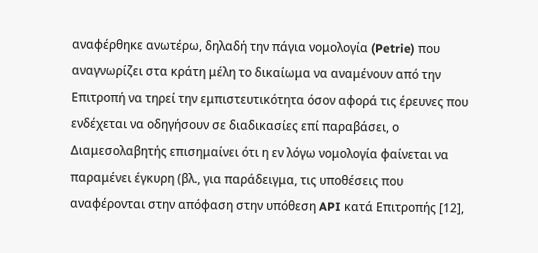αναφέρθηκε ανωτέρω, δηλαδή την πάγια νομολογία (Petrie) που αναγνωρίζει στα κράτη μέλη το δικαίωμα να αναμένουν από την Επιτροπή να τηρεί την εμπιστευτικότητα όσον αφορά τις έρευνες που ενδέχεται να οδηγήσουν σε διαδικασίες επί παραβάσει, ο Διαμεσολαβητής επισημαίνει ότι η εν λόγω νομολογία φαίνεται να παραμένει έγκυρη (βλ., για παράδειγμα, τις υποθέσεις που αναφέρονται στην απόφαση στην υπόθεση API κατά Επιτροπής [12],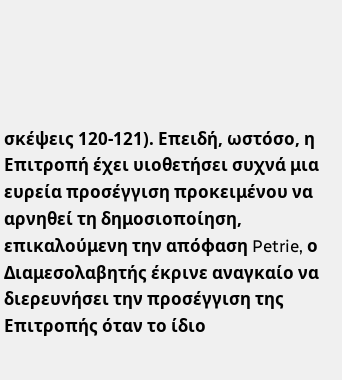σκέψεις 120-121). Επειδή, ωστόσο, η Επιτροπή έχει υιοθετήσει συχνά μια ευρεία προσέγγιση προκειμένου να αρνηθεί τη δημοσιοποίηση, επικαλούμενη την απόφαση Petrie, ο Διαμεσολαβητής έκρινε αναγκαίο να διερευνήσει την προσέγγιση της Επιτροπής όταν το ίδιο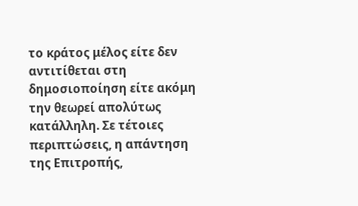το κράτος μέλος είτε δεν αντιτίθεται στη δημοσιοποίηση είτε ακόμη την θεωρεί απολύτως κατάλληλη. Σε τέτοιες περιπτώσεις, η απάντηση της Επιτροπής,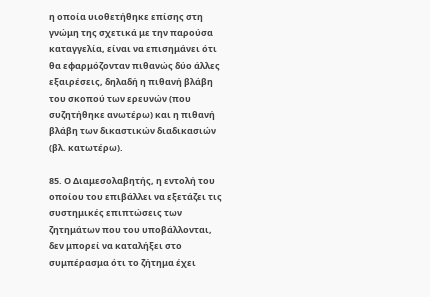η οποία υιοθετήθηκε επίσης στη γνώμη της σχετικά με την παρούσα καταγγελία, είναι να επισημάνει ότι θα εφαρμόζονταν πιθανώς δύο άλλες εξαιρέσεις, δηλαδή η πιθανή βλάβη του σκοπού των ερευνών (που συζητήθηκε ανωτέρω) και η πιθανή βλάβη των δικαστικών διαδικασιών (βλ. κατωτέρω).

85. Ο Διαμεσολαβητής, η εντολή του οποίου του επιβάλλει να εξετάζει τις συστημικές επιπτώσεις των ζητημάτων που του υποβάλλονται, δεν μπορεί να καταλήξει στο συμπέρασμα ότι το ζήτημα έχει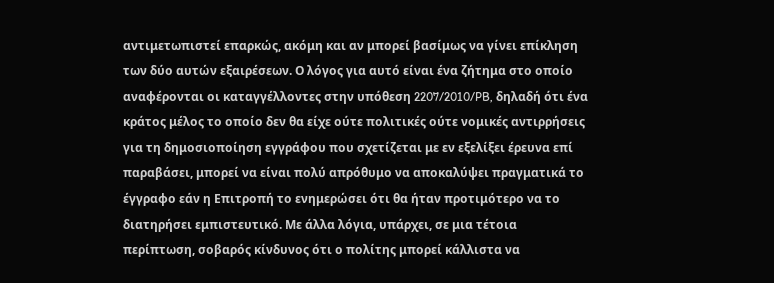αντιμετωπιστεί επαρκώς, ακόμη και αν μπορεί βασίμως να γίνει επίκληση των δύο αυτών εξαιρέσεων. Ο λόγος για αυτό είναι ένα ζήτημα στο οποίο αναφέρονται οι καταγγέλλοντες στην υπόθεση 2207/2010/PB, δηλαδή ότι ένα κράτος μέλος το οποίο δεν θα είχε ούτε πολιτικές ούτε νομικές αντιρρήσεις για τη δημοσιοποίηση εγγράφου που σχετίζεται με εν εξελίξει έρευνα επί παραβάσει, μπορεί να είναι πολύ απρόθυμο να αποκαλύψει πραγματικά το έγγραφο εάν η Επιτροπή το ενημερώσει ότι θα ήταν προτιμότερο να το διατηρήσει εμπιστευτικό. Με άλλα λόγια, υπάρχει, σε μια τέτοια περίπτωση, σοβαρός κίνδυνος ότι ο πολίτης μπορεί κάλλιστα να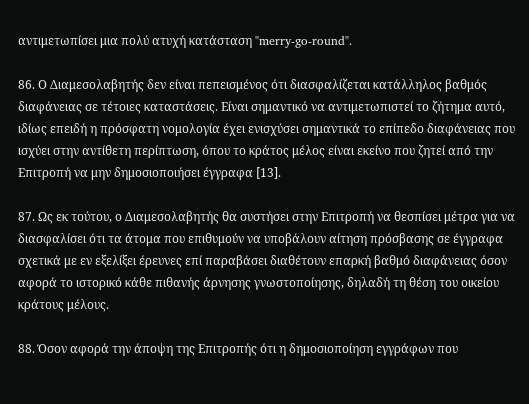αντιμετωπίσει μια πολύ ατυχή κατάσταση "merry-go-round".

86. Ο Διαμεσολαβητής δεν είναι πεπεισμένος ότι διασφαλίζεται κατάλληλος βαθμός διαφάνειας σε τέτοιες καταστάσεις. Είναι σημαντικό να αντιμετωπιστεί το ζήτημα αυτό, ιδίως επειδή η πρόσφατη νομολογία έχει ενισχύσει σημαντικά το επίπεδο διαφάνειας που ισχύει στην αντίθετη περίπτωση, όπου το κράτος μέλος είναι εκείνο που ζητεί από την Επιτροπή να μην δημοσιοποιήσει έγγραφα [13].

87. Ως εκ τούτου, ο Διαμεσολαβητής θα συστήσει στην Επιτροπή να θεσπίσει μέτρα για να διασφαλίσει ότι τα άτομα που επιθυμούν να υποβάλουν αίτηση πρόσβασης σε έγγραφα σχετικά με εν εξελίξει έρευνες επί παραβάσει διαθέτουν επαρκή βαθμό διαφάνειας όσον αφορά το ιστορικό κάθε πιθανής άρνησης γνωστοποίησης, δηλαδή τη θέση του οικείου κράτους μέλους.

88. Όσον αφορά την άποψη της Επιτροπής ότι η δημοσιοποίηση εγγράφων που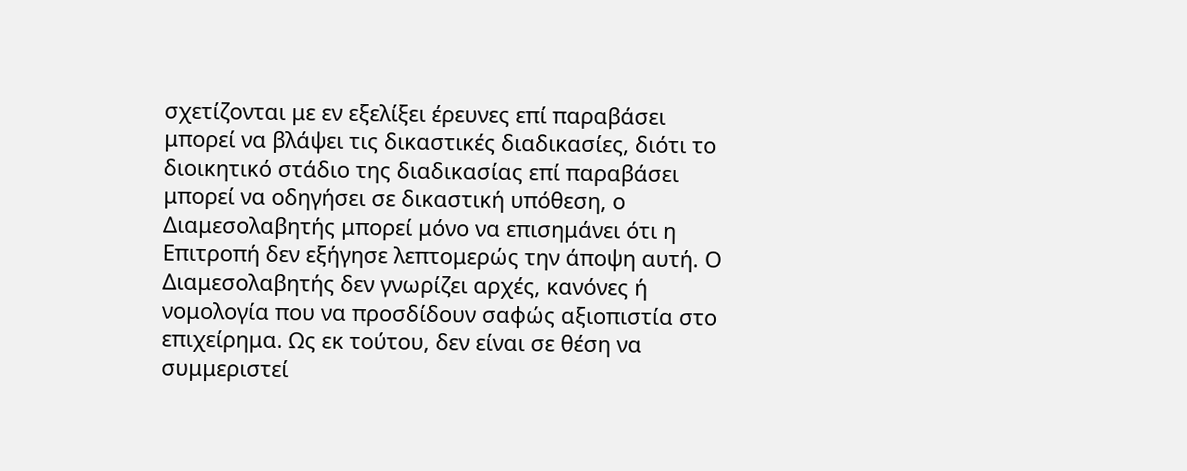σχετίζονται με εν εξελίξει έρευνες επί παραβάσει μπορεί να βλάψει τις δικαστικές διαδικασίες, διότι το διοικητικό στάδιο της διαδικασίας επί παραβάσει μπορεί να οδηγήσει σε δικαστική υπόθεση, ο Διαμεσολαβητής μπορεί μόνο να επισημάνει ότι η Επιτροπή δεν εξήγησε λεπτομερώς την άποψη αυτή. Ο Διαμεσολαβητής δεν γνωρίζει αρχές, κανόνες ή νομολογία που να προσδίδουν σαφώς αξιοπιστία στο επιχείρημα. Ως εκ τούτου, δεν είναι σε θέση να συμμεριστεί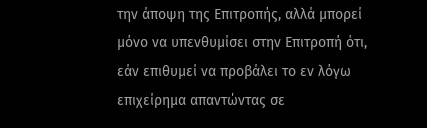την άποψη της Επιτροπής, αλλά μπορεί μόνο να υπενθυμίσει στην Επιτροπή ότι, εάν επιθυμεί να προβάλει το εν λόγω επιχείρημα απαντώντας σε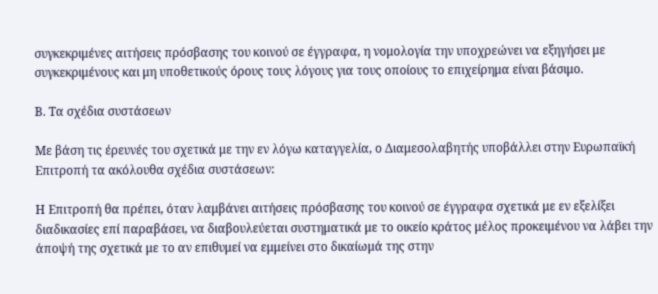συγκεκριμένες αιτήσεις πρόσβασης του κοινού σε έγγραφα, η νομολογία την υποχρεώνει να εξηγήσει με συγκεκριμένους και μη υποθετικούς όρους τους λόγους για τους οποίους το επιχείρημα είναι βάσιμο.

Β. Τα σχέδια συστάσεων

Με βάση τις έρευνές του σχετικά με την εν λόγω καταγγελία, ο Διαμεσολαβητής υποβάλλει στην Ευρωπαϊκή Επιτροπή τα ακόλουθα σχέδια συστάσεων:

Η Επιτροπή θα πρέπει, όταν λαμβάνει αιτήσεις πρόσβασης του κοινού σε έγγραφα σχετικά με εν εξελίξει διαδικασίες επί παραβάσει, να διαβουλεύεται συστηματικά με το οικείο κράτος μέλος προκειμένου να λάβει την άποψή της σχετικά με το αν επιθυμεί να εμμείνει στο δικαίωμά της στην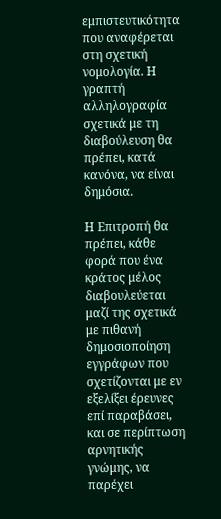εμπιστευτικότητα που αναφέρεται στη σχετική νομολογία. Η γραπτή αλληλογραφία σχετικά με τη διαβούλευση θα πρέπει, κατά κανόνα, να είναι δημόσια.

Η Επιτροπή θα πρέπει, κάθε φορά που ένα κράτος μέλος διαβουλεύεται μαζί της σχετικά με πιθανή δημοσιοποίηση εγγράφων που σχετίζονται με εν εξελίξει έρευνες επί παραβάσει, και σε περίπτωση αρνητικής γνώμης, να παρέχει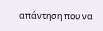απάντηση που να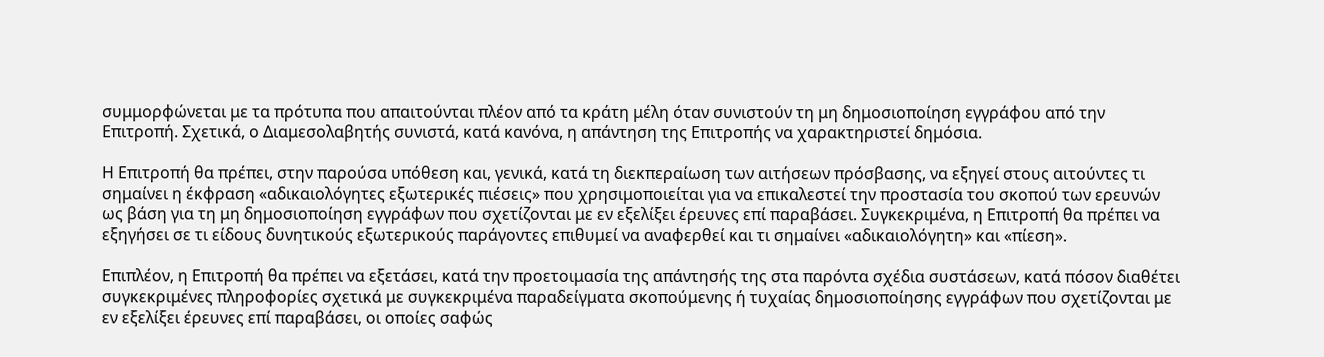συμμορφώνεται με τα πρότυπα που απαιτούνται πλέον από τα κράτη μέλη όταν συνιστούν τη μη δημοσιοποίηση εγγράφου από την Επιτροπή. Σχετικά, ο Διαμεσολαβητής συνιστά, κατά κανόνα, η απάντηση της Επιτροπής να χαρακτηριστεί δημόσια.

Η Επιτροπή θα πρέπει, στην παρούσα υπόθεση και, γενικά, κατά τη διεκπεραίωση των αιτήσεων πρόσβασης, να εξηγεί στους αιτούντες τι σημαίνει η έκφραση «αδικαιολόγητες εξωτερικές πιέσεις» που χρησιμοποιείται για να επικαλεστεί την προστασία του σκοπού των ερευνών ως βάση για τη μη δημοσιοποίηση εγγράφων που σχετίζονται με εν εξελίξει έρευνες επί παραβάσει. Συγκεκριμένα, η Επιτροπή θα πρέπει να εξηγήσει σε τι είδους δυνητικούς εξωτερικούς παράγοντες επιθυμεί να αναφερθεί και τι σημαίνει «αδικαιολόγητη» και «πίεση».

Επιπλέον, η Επιτροπή θα πρέπει να εξετάσει, κατά την προετοιμασία της απάντησής της στα παρόντα σχέδια συστάσεων, κατά πόσον διαθέτει συγκεκριμένες πληροφορίες σχετικά με συγκεκριμένα παραδείγματα σκοπούμενης ή τυχαίας δημοσιοποίησης εγγράφων που σχετίζονται με εν εξελίξει έρευνες επί παραβάσει, οι οποίες σαφώς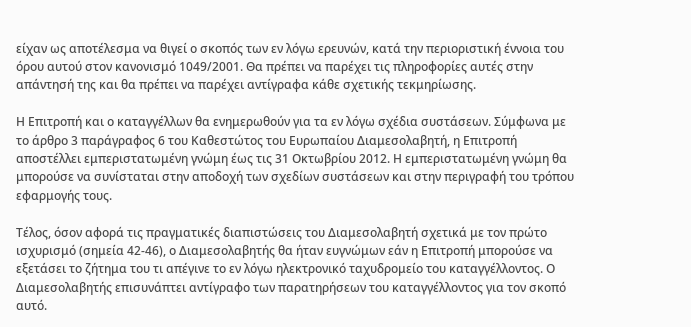είχαν ως αποτέλεσμα να θιγεί ο σκοπός των εν λόγω ερευνών, κατά την περιοριστική έννοια του όρου αυτού στον κανονισμό 1049/2001. Θα πρέπει να παρέχει τις πληροφορίες αυτές στην απάντησή της και θα πρέπει να παρέχει αντίγραφα κάθε σχετικής τεκμηρίωσης.

Η Επιτροπή και ο καταγγέλλων θα ενημερωθούν για τα εν λόγω σχέδια συστάσεων. Σύμφωνα με το άρθρο 3 παράγραφος 6 του Καθεστώτος του Ευρωπαίου Διαμεσολαβητή, η Επιτροπή αποστέλλει εμπεριστατωμένη γνώμη έως τις 31 Οκτωβρίου 2012. Η εμπεριστατωμένη γνώμη θα μπορούσε να συνίσταται στην αποδοχή των σχεδίων συστάσεων και στην περιγραφή του τρόπου εφαρμογής τους.

Τέλος, όσον αφορά τις πραγματικές διαπιστώσεις του Διαμεσολαβητή σχετικά με τον πρώτο ισχυρισμό (σημεία 42-46), ο Διαμεσολαβητής θα ήταν ευγνώμων εάν η Επιτροπή μπορούσε να εξετάσει το ζήτημα του τι απέγινε το εν λόγω ηλεκτρονικό ταχυδρομείο του καταγγέλλοντος. Ο Διαμεσολαβητής επισυνάπτει αντίγραφο των παρατηρήσεων του καταγγέλλοντος για τον σκοπό αυτό.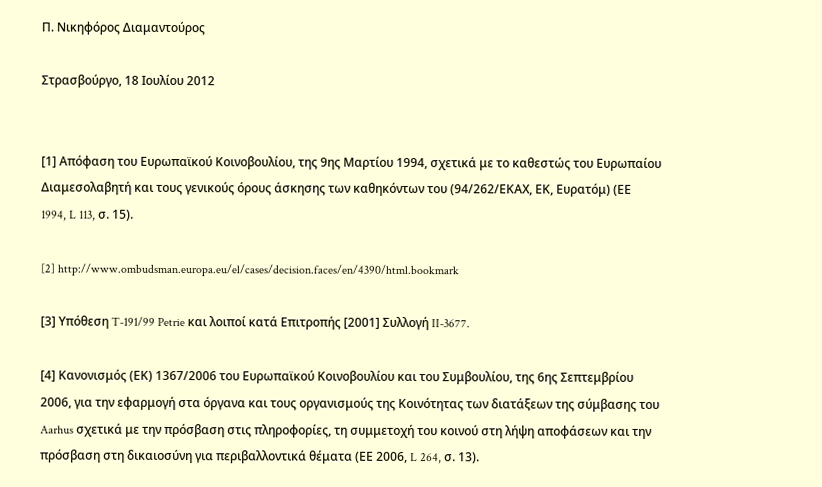Π. Νικηφόρος Διαμαντούρος

Στρασβούργο, 18 Ιουλίου 2012


[1] Απόφαση του Ευρωπαϊκού Κοινοβουλίου, της 9ης Μαρτίου 1994, σχετικά με το καθεστώς του Ευρωπαίου Διαμεσολαβητή και τους γενικούς όρους άσκησης των καθηκόντων του (94/262/ΕΚΑΧ, ΕΚ, Ευρατόμ) (ΕΕ 1994, L 113, σ. 15).

[2] http://www.ombudsman.europa.eu/el/cases/decision.faces/en/4390/html.bookmark

[3] Υπόθεση T-191/99 Petrie και λοιποί κατά Επιτροπής [2001] Συλλογή II-3677.

[4] Κανονισμός (ΕΚ) 1367/2006 του Ευρωπαϊκού Κοινοβουλίου και του Συμβουλίου, της 6ης Σεπτεμβρίου 2006, για την εφαρμογή στα όργανα και τους οργανισμούς της Κοινότητας των διατάξεων της σύμβασης του Aarhus σχετικά με την πρόσβαση στις πληροφορίες, τη συμμετοχή του κοινού στη λήψη αποφάσεων και την πρόσβαση στη δικαιοσύνη για περιβαλλοντικά θέματα (ΕΕ 2006, L 264, σ. 13).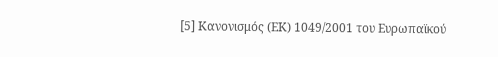[5] Κανονισμός (ΕΚ) 1049/2001 του Ευρωπαϊκού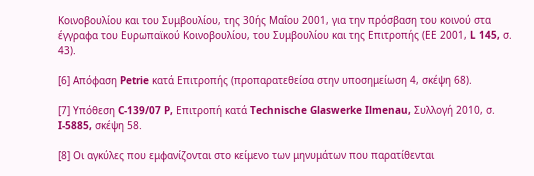Κοινοβουλίου και του Συμβουλίου, της 30ής Μαΐου 2001, για την πρόσβαση του κοινού στα έγγραφα του Ευρωπαϊκού Κοινοβουλίου, του Συμβουλίου και της Επιτροπής (ΕΕ 2001, L 145, σ. 43).

[6] Απόφαση Petrie κατά Επιτροπής (προπαρατεθείσα στην υποσημείωση 4, σκέψη 68).

[7] Υπόθεση C-139/07 P, Επιτροπή κατά Technische Glaswerke Ilmenau, Συλλογή 2010, σ. I-5885, σκέψη 58.

[8] Οι αγκύλες που εμφανίζονται στο κείμενο των μηνυμάτων που παρατίθενται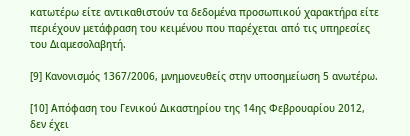κατωτέρω είτε αντικαθιστούν τα δεδομένα προσωπικού χαρακτήρα είτε περιέχουν μετάφραση του κειμένου που παρέχεται από τις υπηρεσίες του Διαμεσολαβητή.

[9] Κανονισμός 1367/2006, μνημονευθείς στην υποσημείωση 5 ανωτέρω.

[10] Απόφαση του Γενικού Δικαστηρίου της 14ης Φεβρουαρίου 2012, δεν έχει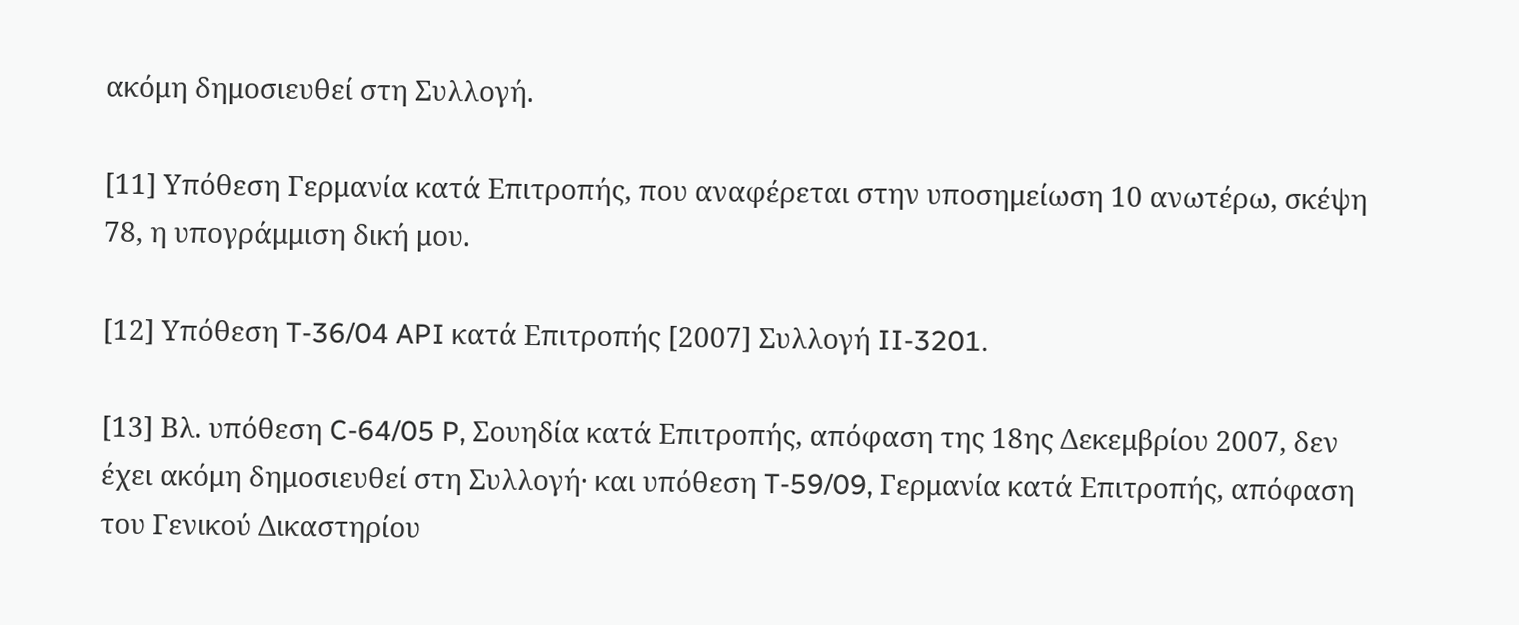ακόμη δημοσιευθεί στη Συλλογή.

[11] Υπόθεση Γερμανία κατά Επιτροπής, που αναφέρεται στην υποσημείωση 10 ανωτέρω, σκέψη 78, η υπογράμμιση δική μου.

[12] Υπόθεση T-36/04 API κατά Επιτροπής [2007] Συλλογή II-3201.

[13] Βλ. υπόθεση C-64/05 P, Σουηδία κατά Επιτροπής, απόφαση της 18ης Δεκεμβρίου 2007, δεν έχει ακόμη δημοσιευθεί στη Συλλογή· και υπόθεση T-59/09, Γερμανία κατά Επιτροπής, απόφαση του Γενικού Δικαστηρίου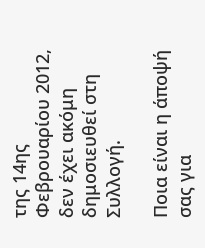της 14ης Φεβρουαρίου 2012, δεν έχει ακόμη δημοσιευθεί στη Συλλογή.

Ποια είναι η άποψή σας για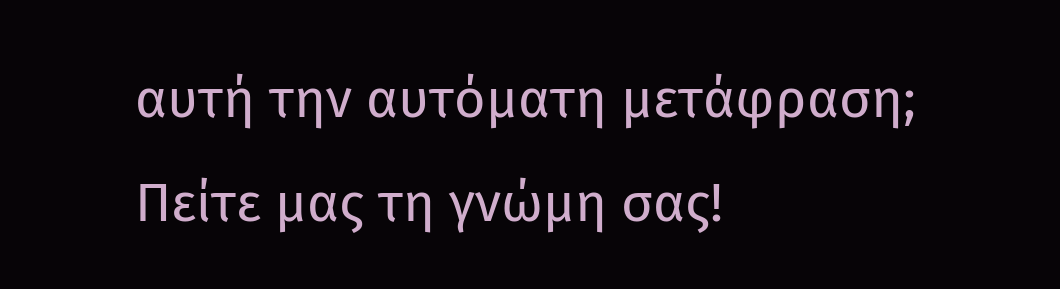αυτή την αυτόματη μετάφραση; Πείτε μας τη γνώμη σας!